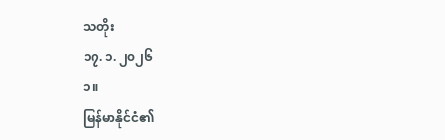သတိုး
၁၇. ၁. ၂၀၂၆
၁။
မြန်မာနိုင်ငံ၏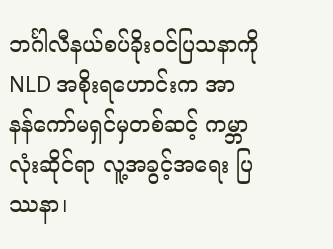ဘင်္ဂါလီနယ်စပ်ခိုးဝင်ပြသနာကို NLD အစိုးရဟောင်းက အာနန်ကော်မရှင်မှတစ်ဆင့် ကမ္ဘာလုံးဆိုင်ရာ လူ့အခွင့်အရေး ပြဿနာ၊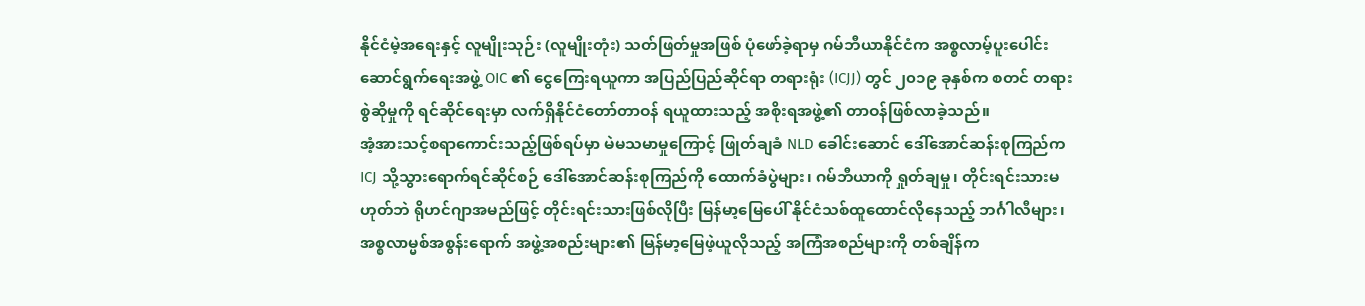နိုင်ငံမဲ့အရေးနှင့် လူမျိုးသုဉ်း (လူမျိုးတုံး) သတ်ဖြတ်မှုအဖြစ် ပုံဖော်ခဲ့ရာမှ ဂမ်ဘီယာနိုင်ငံက အစ္စလာမ့်ပူးပေါင်းဆောင်ရွက်ရေးအဖွဲ့ OIC ၏ ငွေကြေးရယူကာ အပြည်ပြည်ဆိုင်ရာ တရားရုံး (ICJJ) တွင် ၂၀၁၉ ခုနှစ်က စတင် တရားစွဲဆိုမှုကို ရင်ဆိုင်ရေးမှာ လက်ရှိနိုင်ငံတော်တာဝန် ရယူထားသည့် အစိုးရအဖွဲ့၏ တာဝန်ဖြစ်လာခဲ့သည်။
အံ့အားသင့်စရာကောင်းသည့်ဖြစ်ရပ်မှာ မဲမသမာမှုကြောင့် ဖြုတ်ချခံ NLD ခေါင်းဆောင် ဒေါ်အောင်ဆန်းစုကြည်က ICJ သို့သွားရောက်ရင်ဆိုင်စဉ် ဒေါ်အောင်ဆန်းစုကြည်ကို ထောက်ခံပွဲများ၊ ဂမ်ဘီယာကို ရှုတ်ချမှု၊ တိုင်းရင်းသားမဟုတ်ဘဲ ရိုဟင်ဂျာအမည်ဖြင့် တိုင်းရင်းသားဖြစ်လိုပြီး မြန်မာ့မြေပေါ် နိုင်ငံသစ်ထူထောင်လိုနေသည့် ဘင်္ဂါလီများ၊ အစ္စလာမ္မစ်အစွန်းရောက် အဖွဲ့အစည်းများ၏ မြန်မာ့မြေဖဲ့ယူလိုသည့် အကြံအစည်များကို တစ်ချိန်က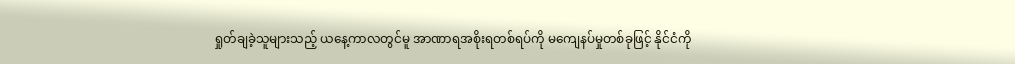ရှုတ်ချခဲ့သူများသည့် ယနေ့ကာလတွင်မူ အာဏာရအစိုးရတစ်ရပ်ကို မကျေနပ်မှုတစ်ခုဖြင့် နိုင်ငံကို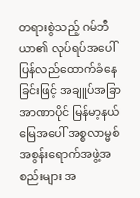တရားစွဲသည့် ဂမ်ဘီယာ၏ လုပ်ရပ်အပေါ် ပြန်လည်ထောက်ခံနေခြင်းဖြင့် အချူပ်အခြာအာဏာပိုင် မြန်မာ့နယ်မြေအပေါ် အစ္စလာမ္မစ်အစွန်းရောက်အဖွဲ့အစည်းများ အ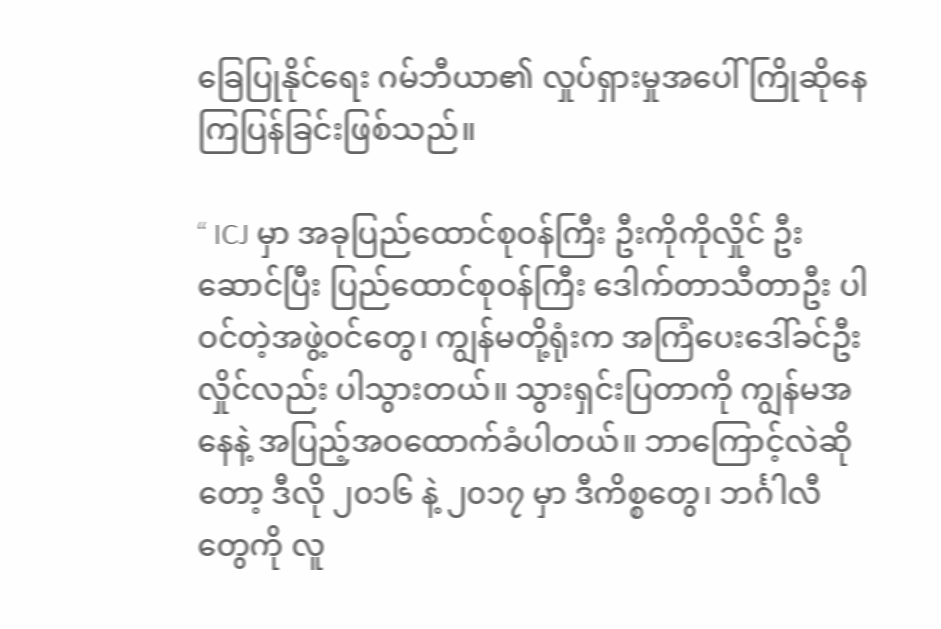ခြေပြုနိုင်ရေး ဂမ်ဘီယာ၏ လှုပ်ရှားမှုအပေါ် ကြိုဆိုနေကြပြန်ခြင်းဖြစ်သည်။

“ ICJ မှာ အခုပြည်ထောင်စုဝန်ကြီး ဦးကိုကိုလှိုင် ဦးဆောင်ပြီး ပြည်ထောင်စုဝန်ကြီး ဒေါက်တာသီတာဦး ပါဝင်တဲ့အဖွဲ့ဝင်တွေ၊ ကျွန်မတို့ရုံးက အကြံပေးဒေါ်ခင်ဦးလှိုင်လည်း ပါသွားတယ်။ သွားရှင်းပြတာကို ကျွန်မအနေနဲ့ အပြည့်အဝထောက်ခံပါတယ်။ ဘာကြောင့်လဲဆိုတော့ ဒီလို ၂၀၁၆ နဲ့ ၂၀၁၇ မှာ ဒီကိစ္စတွေ၊ ဘင်္ဂါလီ တွေကို လူ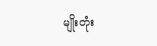မျိုးတုံး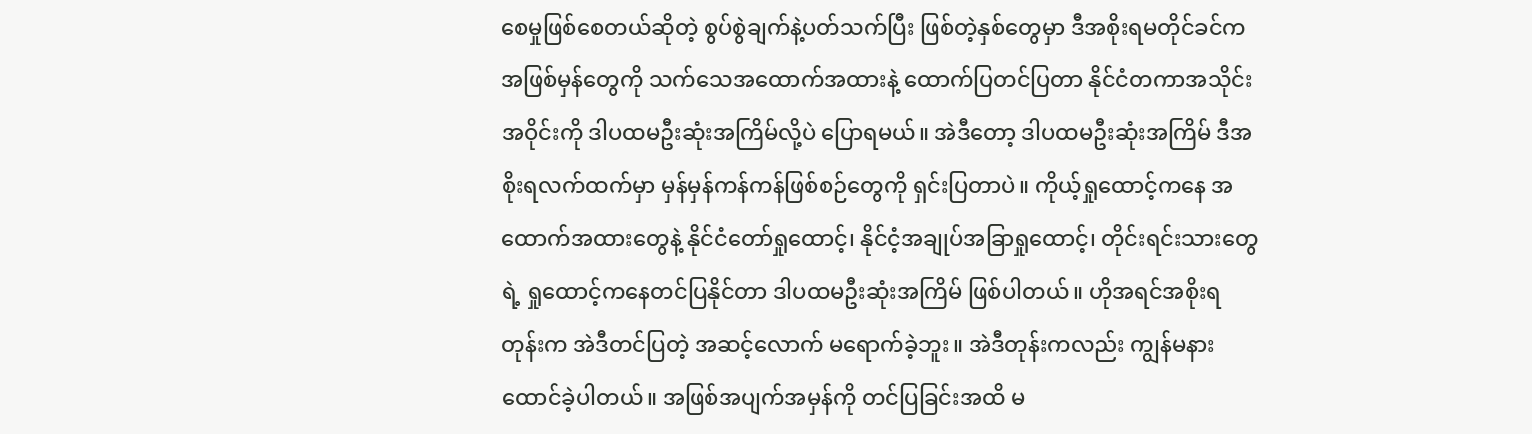စေမှုဖြစ်စေတယ်ဆိုတဲ့ စွပ်စွဲချက်နဲ့ပတ်သက်ပြီး ဖြစ်တဲ့နှစ်တွေမှာ ဒီအစိုးရမတိုင်ခင်က အဖြစ်မှန်တွေကို သက်သေအထောက်အထားနဲ့ ထောက်ပြတင်ပြတာ နိုင်ငံတကာအသိုင်းအဝိုင်းကို ဒါပထမဦးဆုံးအကြိမ်လို့ပဲ ပြောရမယ်။ အဲဒီတော့ ဒါပထမဦးဆုံးအကြိမ် ဒီအစိုးရလက်ထက်မှာ မှန်မှန်ကန်ကန်ဖြစ်စဉ်တွေကို ရှင်းပြတာပဲ။ ကိုယ့်ရှုထောင့်ကနေ အထောက်အထားတွေနဲ့ နိုင်ငံတော်ရှုထောင့်၊ နိုင်ငံ့အချုပ်အခြာရှုထောင့်၊ တိုင်းရင်းသားတွေရဲ့ ရှုထောင့်ကနေတင်ပြနိုင်တာ ဒါပထမဦးဆုံးအကြိမ် ဖြစ်ပါတယ်။ ဟိုအရင်အစိုးရတုန်းက အဲဒီတင်ပြတဲ့ အဆင့်လောက် မရောက်ခဲ့ဘူး။ အဲဒီတုန်းကလည်း ကျွန်မနားထောင်ခဲ့ပါတယ်။ အဖြစ်အပျက်အမှန်ကို တင်ပြခြင်းအထိ မ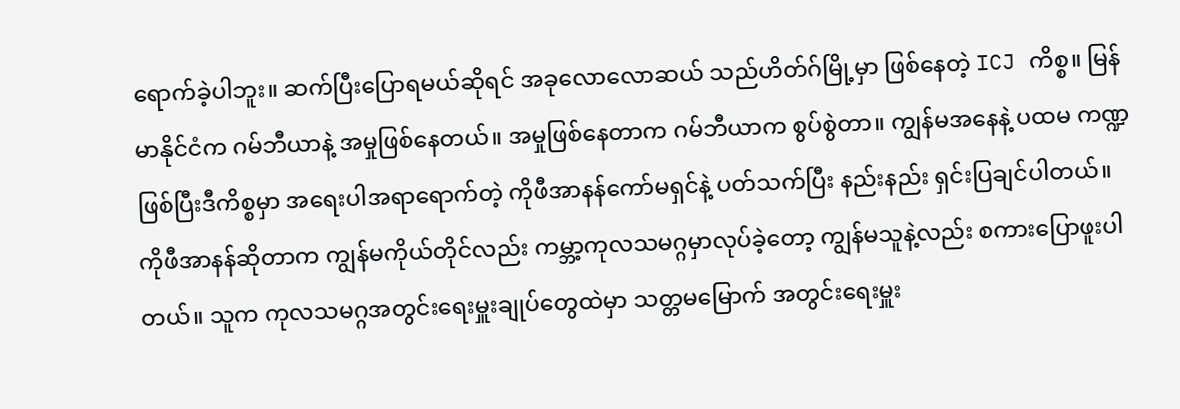ရောက်ခဲ့ပါဘူး။ ဆက်ပြီးပြောရမယ်ဆိုရင် အခုလောလောဆယ် သည်ဟိတ်ဂ်မြို့မှာ ဖြစ်နေတဲ့ ICJ ကိစ္စ။ မြန်မာနိုင်ငံက ဂမ်ဘီယာနဲ့ အမှုဖြစ်နေတယ်။ အမှုဖြစ်နေတာက ဂမ်ဘီယာက စွပ်စွဲတာ။ ကျွန်မအနေနဲ့ ပထမ ကဏ္ဍဖြစ်ပြီးဒီကိစ္စမှာ အရေးပါအရာရောက်တဲ့ ကိုဖီအာနန်ကော်မရှင်နဲ့ ပတ်သက်ပြီး နည်းနည်း ရှင်းပြချင်ပါတယ်။ ကိုဖီအာနန်ဆိုတာက ကျွန်မကိုယ်တိုင်လည်း ကမ္ဘာ့ကုလသမဂ္ဂမှာလုပ်ခဲ့တော့ ကျွန်မသူနဲ့လည်း စကားပြောဖူးပါတယ်။ သူက ကုလသမဂ္ဂအတွင်းရေးမှူးချုပ်တွေထဲမှာ သတ္တမမြောက် အတွင်းရေးမှူး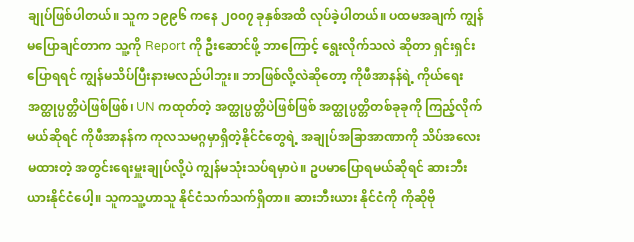ချုပ်ဖြစ်ပါတယ်။ သူက ၁၉၉၆ ကနေ ၂၀၀၇ ခုနှစ်အထိ လုပ်ခဲ့ပါတယ်။ ပထမအချက် ကျွန်မပြောချင်တာက သူ့ကို Report ကို ဦးဆောင်ဖို့ ဘာကြောင့် ရွေးလိုက်သလဲ ဆိုတာ ရှင်းရှင်းပြောရရင် ကျွန်မသိပ်ပြီးနားမလည်ပါဘူး။ ဘာဖြစ်လို့လဲဆိုတော့ ကိုဖီအာနန်ရဲ့ ကိုယ်ရေး အတ္ထုပ္ပတ္တိပဲဖြစ်ဖြစ်၊ UN ကထုတ်တဲ့ အတ္ထုပ္ပတ္တိပဲဖြစ်ဖြစ် အတ္ထုပ္ပတ္တိတစ်ခုခုကို ကြည့်လိုက်မယ်ဆိုရင် ကိုဖီအာနန်က ကုလသမဂ္ဂမှာရှိတဲ့နိုင်ငံတွေရဲ့ အချုပ်အခြာအာဏာကို သိပ်အလေးမထားတဲ့ အတွင်းရေးမှူးချုပ်လို့ပဲ ကျွန်မသုံးသပ်ရမှာပဲ။ ဥပမာပြောရမယ်ဆိုရင် ဆားဘီးယားနိုင်ငံပေါ့။ သူကသူ့ဟာသူ နိုင်ငံသက်သက်ရှိတာ။ ဆားဘီးယား နိုင်ငံကို ကိုဆိုဗို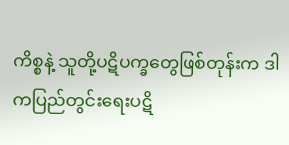ကိစ္စနဲ့ သူတို့ပဋိပက္ခတွေဖြစ်တုန်းက ဒါကပြည်တွင်းရေးပဋိ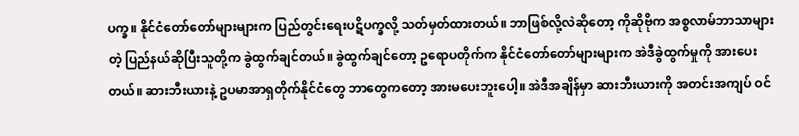ပက္ခ။ နိုင်ငံတော်တော်များများက ပြည်တွင်းရေးပဋိပက္ခလို့ သတ်မှတ်ထားတယ်။ ဘာဖြစ်လို့လဲဆိုတော့ ကိုဆိုဗိုက အစ္စလာမ်ဘာသာများတဲ့ ပြည်နယ်ဆိုပြီးသူတို့က ခွဲထွက်ချင်တယ်။ ခွဲထွက်ချင်တော့ ဥရောပတိုက်က နိုင်ငံတော်တော်များများက အဲဒီခွဲထွက်မှုကို အားပေးတယ်။ ဆားဘီးယားနဲ့ ဥပမာအာရှတိုက်နိုင်ငံတွေ ဘာတွေကတော့ အားမပေးဘူးပေါ့။ အဲဒီအချိန်မှာ ဆားဘီးယားကို အတင်းအကျပ် ဝင်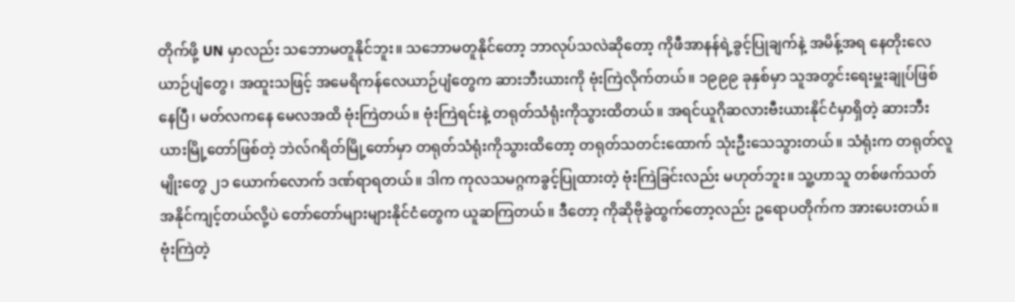တိုက်ဖို့ UN မှာလည်း သဘောမတူနိုင်ဘူး။ သဘောမတူနိုင်တော့ ဘာလုပ်သလဲဆိုတော့ ကိုဖီအာနန်ရဲ့ခွင့်ပြုချက်နဲ့ အမိန့်အရ နေတိုးလေယာဉ်ပျံတွေ၊ အထူးသဖြင့် အမေရိကန်လေယာဉ်ပျံတွေက ဆားဘီးယားကို ဗုံးကြဲလိုက်တယ်။ ၁၉၉၉ ခုနှစ်မှာ သူအတွင်းရေးမှူးချုပ်ဖြစ်နေပြီ၊ မတ်လကနေ မေလအထိ ဗုံးကြဲတယ်။ ဗုံးကြဲရင်းနဲ့ တရုတ်သံရုံးကိုသွားထိတယ်။ အရင်ယူဂိုဆလားဗီးယားနိုင်ငံမှာရှိတဲ့ ဆားဘီးယားမြို့တော်ဖြစ်တဲ့ ဘဲလ်ဂရိတ်မြို့တော်မှာ တရုတ်သံရုံးကိုသွားထိတော့ တရုတ်သတင်းထောက် သုံးဦးသေသွားတယ်။ သံရုံးက တရုတ်လူမျိုးတွေ ၂၁ ယောက်လောက် ဒဏ်ရာရတယ်။ ဒါက ကုလသမဂ္ဂကခွင့်ပြုထားတဲ့ ဗုံးကြဲခြင်းလည်း မဟုတ်ဘူး။ သူ့ဟာသူ တစ်ဖက်သတ် အနိုင်ကျင့်တယ်လို့ပဲ တော်တော်များများနိုင်ငံတွေက ယူဆကြတယ်။ ဒီတော့ ကိုဆိုဗိုခွဲထွက်တော့လည်း ဥရောပတိုက်က အားပေးတယ်။ ဗုံးကြဲတဲ့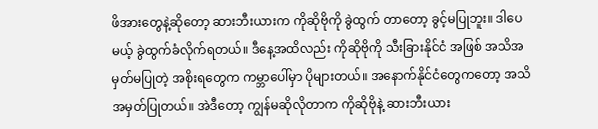ဖိအားတွေနဲ့ဆိုတော့ ဆားဘီးယားက ကိုဆိုဗိုကို ခွဲထွက် တာတော့ ခွင့်မပြုဘူး။ ဒါပေမယ့် ခွဲထွက်ခံလိုက်ရတယ်။ ဒီနေ့အထိလည်း ကိုဆိုဗိုကို သီးခြားနိုင်ငံ အဖြစ် အသိအမှတ်မပြုတဲ့ အစိုးရတွေက ကမ္ဘာပေါ်မှာ ပိုများတယ်။ အနောက်နိုင်ငံတွေကတော့ အသိအမှတ်ပြုတယ်။ အဲဒီတော့ ကျွန်မဆိုလိုတာက ကိုဆိုဗိုနဲ့ ဆားဘီးယား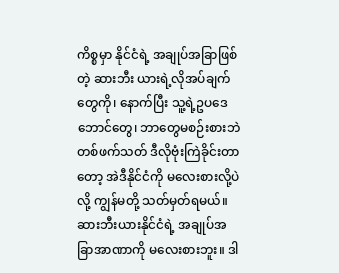ကိစ္စမှာ နိုင်ငံရဲ့ အချုပ်အခြာဖြစ်တဲ့ ဆားဘီး ယားရဲ့လိုအပ်ချက်တွေကို၊ နောက်ပြီး သူ့ရဲ့ဥပဒေ ဘောင်တွေ၊ ဘာတွေမစဉ်းစားဘဲ တစ်ဖက်သတ် ဒီလိုဗုံးကြဲခိုင်းတာတော့ အဲဒီနိုင်ငံကို မလေးစားလို့ပဲလို့ ကျွန်မတို့ သတ်မှတ်ရမယ်။ ဆားဘီးယားနိုင်ငံရဲ့ အချုပ်အခြာအာဏာကို မလေးစားဘူး။ ဒါ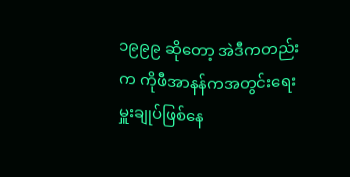၁၉၉၉ ဆိုတော့ အဲဒီကတည်းက ကိုဖီအာနန်ကအတွင်းရေးမှူးချုပ်ဖြစ်နေ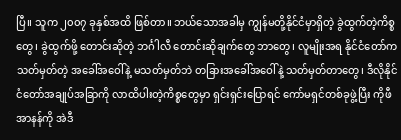ပြီ။ သူက ၂၀၀၇ ခုနှစ်အထိ ဖြစ်တာ။ ဘယ်သောအခါမှ ကျွန်မတို့နိုင်ငံမှာရှိတဲ့ ခွဲထွက်တဲ့ကိစ္စတွေ၊ ခွဲထွက်ဖို့ တောင်းဆိုတဲ့ ဘင်္ဂါလီ တောင်းဆိုချက်တွေ ဘာတွေ၊ လူမျိုးအရ နိုင်ငံတော်က သတ်မှတ်တဲ့ အခေါ်အဝေါ်နဲ့ မသတ်မှတ်ဘဲ တခြားအခေါ်အဝေါ်နဲ့ သတ်မှတ်တာတွေ၊ ဒီလိုနိုင်ငံတော်အချုပ်အခြာကို လာထိပါးတဲ့ကိစ္စတွေမှာ ရှင်းရှင်းပြောရင် ကော်မရှင်တစ်ခုဖွဲ့ပြီး ကိုဖီအာနန်ကို အဲဒီ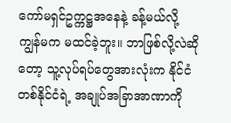ကော်မရှင်ဥက္ကဋ္ဌအနေနဲ့ ခန့်မယ်လို့ ကျွန်မက မထင်ခဲ့ဘူး။ ဘာဖြစ်လို့လဲဆိုတော့ သူ့လုပ်ရပ်တွေအားလုံးက နိုင်ငံတစ်နိုင်ငံရဲ့ အချုပ်အခြာအာဏာကို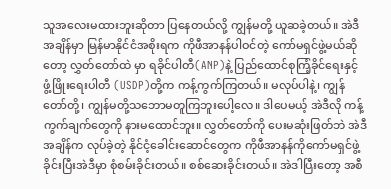သူအလေးမထားဘူးဆိုတာ ပြနေတယ်လို့ ကျွန်မတို့ ယူဆခဲ့တယ်။ အဲဒီအချိန်မှာ မြန်မာနိုင်ငံအစိုးရက ကိုဖီအာနန်ပါဝင်တဲ့ ကော်မရှင်ဖွဲ့မယ်ဆိုတော့ လွှတ်တော်ထဲ မှာ ရခိုင်ပါတီ(ANP)နဲ့ ပြည်ထောင်စုကြံ့ခိုင်ရေးနှင့် ဖွံ့ဖြိုးရေးပါတီ (USDP)တို့က ကန့်ကွက်ကြတယ်။ မလုပ်ပါနဲ့၊ ကျွန်တော်တို့၊ ကျွန်မတို့သဘောမတူကြဘူးပေါ့လေ။ ဒါပေမယ့် အဲဒီလို ကန့်ကွက်ချက်တွေကို နားမထောင်ဘူး။ လွှတ်တော်ကို ပေးမဆုံးဖြတ်ဘဲ အဲဒီအချိန်က လုပ်ခဲ့တဲ့ နိုင်ငံ့ခေါင်းဆောင်တွေက ကိုဖီအာနန်ကိုကော်မရှင်ဖွဲ့ခိုင်းပြီးအဲဒီမှာ စုံစမ်းခိုင်းတယ်။ စစ်ဆေးခိုင်းတယ်။ အဲဒါပြီးတော့ အစီ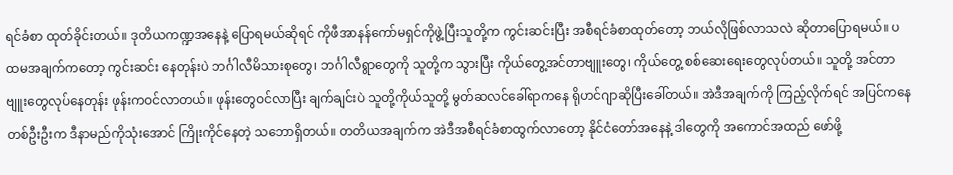ရင်ခံစာ ထုတ်ခိုင်းတယ်။ ဒုတိယကဏ္ဍအနေနဲ့ ပြောရမယ်ဆိုရင် ကိုဖီအာနန်ကော်မရှင်ကိုဖွဲ့ပြီးသူတို့က ကွင်းဆင်းပြီး အစီရင်ခံစာထုတ်တော့ ဘယ်လိုဖြစ်လာသလဲ ဆိုတာပြောရမယ်။ ပထမအချက်ကတော့ ကွင်းဆင်း နေတုန်းပဲ ဘင်္ဂါလီမိသားစုတွေ၊ ဘင်္ဂါလီရွာတွေကို သူတို့က သွားပြီး ကိုယ်တွေ့အင်တာဗျူးတွေ၊ ကိုယ်တွေ့ စစ်ဆေးရေးတွေလုပ်တယ်။ သူတို့ အင်တာဗျူးတွေလုပ်နေတုန်း ဖုန်းကဝင်လာတယ်။ ဖုန်းတွေဝင်လာပြီး ချက်ချင်းပဲ သူတို့ကိုယ်သူတို့ မွတ်ဆလင်ခေါ်ရာကနေ ရိုဟင်ဂျာဆိုပြီးခေါ်တယ်။ အဲဒီအချက်ကို ကြည့်လိုက်ရင် အပြင်ကနေ တစ်ဦးဦးက ဒီနာမည်ကိုသုံးအောင် ကြိုးကိုင်နေတဲ့ သဘောရှိတယ်။ တတိယအချက်က အဲဒီအစီရင်ခံစာထွက်လာတော့ နိုင်ငံတော်အနေနဲ့ ဒါတွေကို အကောင်အထည် ဖော်ဖို့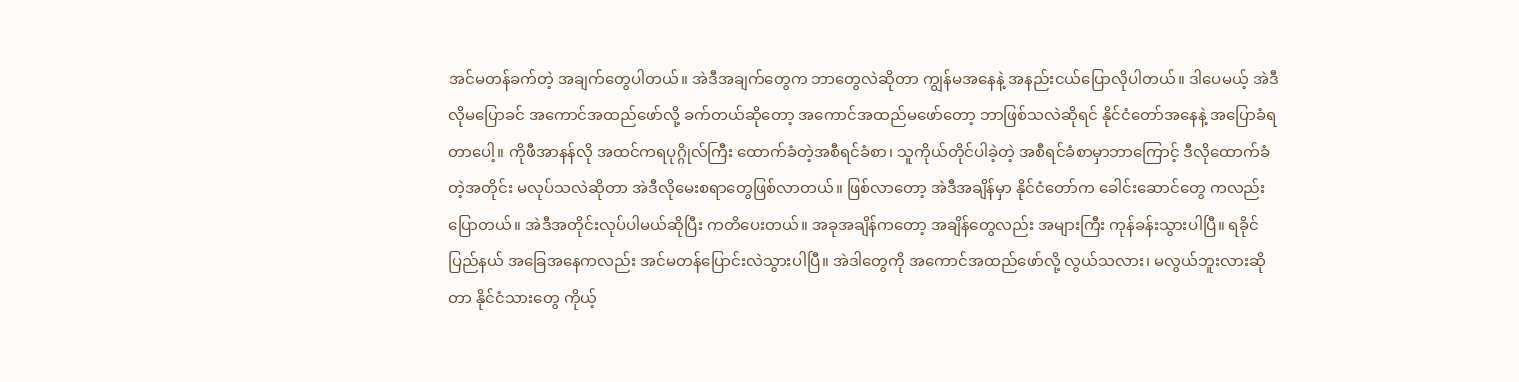အင်မတန်ခက်တဲ့ အချက်တွေပါတယ်။ အဲဒီအချက်တွေက ဘာတွေလဲဆိုတာ ကျွန်မအနေနဲ့ အနည်းငယ်ပြောလိုပါတယ်။ ဒါပေမယ့် အဲဒီလိုမပြောခင် အကောင်အထည်ဖော်လို့ ခက်တယ်ဆိုတော့ အကောင်အထည်မဖော်တော့ ဘာဖြစ်သလဲဆိုရင် နိုင်ငံတော်အနေနဲ့ အပြောခံရတာပေါ့။ ကိုဖီအာနန်လို အထင်ကရပုဂ္ဂိုလ်ကြီး ထောက်ခံတဲ့အစီရင်ခံစာ၊ သူကိုယ်တိုင်ပါခဲ့တဲ့ အစီရင်ခံစာမှာဘာကြောင့် ဒီလိုထောက်ခံတဲ့အတိုင်း မလုပ်သလဲဆိုတာ အဲဒီလိုမေးစရာတွေဖြစ်လာတယ်။ ဖြစ်လာတော့ အဲဒီအချိန်မှာ နိုင်ငံတော်က ခေါင်းဆောင်တွေ ကလည်းပြောတယ်။ အဲဒီအတိုင်းလုပ်ပါမယ်ဆိုပြီး ကတိပေးတယ်။ အခုအချိန်ကတော့ အချိန်တွေလည်း အများကြီး ကုန်ခန်းသွားပါပြီ။ ရခိုင်ပြည်နယ် အခြေအနေကလည်း အင်မတန်ပြောင်းလဲသွားပါပြီ။ အဲဒါတွေကို အကောင်အထည်ဖော်လို့ လွယ်သလား၊ မလွယ်ဘူးလားဆိုတာ နိုင်ငံသားတွေ ကိုယ့်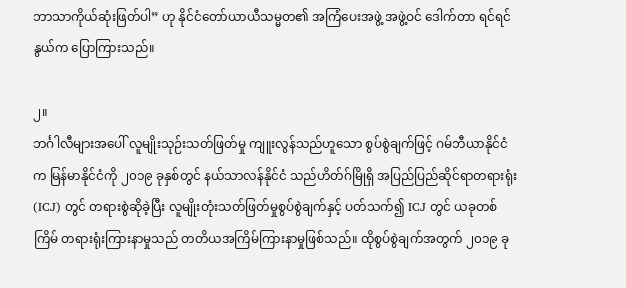ဘာသာကိုယ်ဆုံးဖြတ်ပါ” ဟု နိုင်ငံတော်ယာယီသမ္မတ၏ အကြံပေးအဖွဲ့ အဖွဲ့ဝင် ဒေါက်တာ ရင်ရင်နွယ်က ပြောကြားသည်။

၂။
ဘင်္ဂါလီများအပေါ် လူမျိုးသုဉ်းသတ်ဖြတ်မှု ကျူးလွန်သည်ဟူသော စွပ်စွဲချက်ဖြင့် ဂမ်ဘီယာနိုင်ငံက မြန်မာနိုင်ငံကို ၂၀၁၉ ခုနှစ်တွင် နယ်သာလန်နိုင်ငံ သည်ဟိတ်ဂ်မြိုရှိ အပြည်ပြည်ဆိုင်ရာတရားရုံး (ICJ) တွင် တရားစွဲဆိုခဲ့ပြီး လူမျိုးတုံးသတ်ဖြတ်မှုစွပ်စွဲချက်နှင့် ပတ်သက်၍ ICJ တွင် ယခုတစ်ကြိမ် တရားရုံးကြားနာမှုသည် တတိယအကြိမ်ကြားနာမှုဖြစ်သည်။ ထိုစွပ်စွဲချက်အတွက် ၂၀၁၉ ခု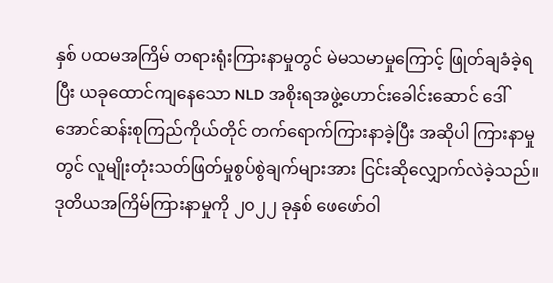နှစ် ပထမအကြိမ် တရားရုံးကြားနာမှုတွင် မဲမသမာမှုကြောင့် ဖြုတ်ချခံခဲ့ရပြီး ယခုထောင်ကျနေသော NLD အစိုးရအဖွဲ့ဟောင်းခေါင်းဆောင် ဒေါ်အောင်ဆန်းစုကြည်ကိုယ်တိုင် တက်ရောက်ကြားနာခဲ့ပြီး အဆိုပါ ကြားနာမှုတွင် လူမျိုးတုံးသတ်ဖြတ်မှုစွပ်စွဲချက်များအား ငြင်းဆိုလျှောက်လဲခဲ့သည်။
ဒုတိယအကြိမ်ကြားနာမှုကို ၂၀၂၂ ခုနှစ် ဖေဖော်ဝါ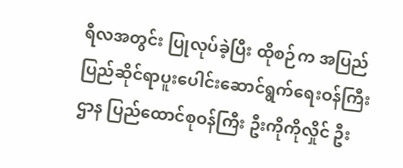ရီလအတွင်း ပြုလုပ်ခဲ့ပြီး ထိုစဉ်က အပြည်ပြည်ဆိုင်ရာပူးပေါင်းဆောင်ရွက်ရေးဝန်ကြီးဌာန ပြည်ထောင်စုဝန်ကြီး ဦးကိုကိုလှိုင် ဦး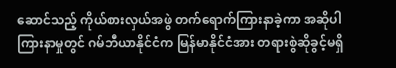ဆောင်သည့် ကိုယ်စားလှယ်အဖွဲ တက်ရောက်ကြားနာခဲ့ကာ အဆိုပါ ကြားနာမှုတွင် ဂမ်ဘီယာနိုင်ငံက မြန်မာနိုင်ငံအား တရားစွဲဆိုခွင့်မရှိ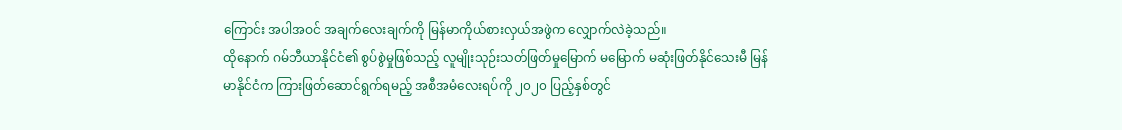ကြောင်း အပါအဝင် အချက်လေးချက်ကို မြန်မာကိုယ်စားလှယ်အဖွဲက လျှောက်လဲခဲ့သည်။
ထိုနောက် ဂမ်ဘီယာနိုင်ငံ၏ စွပ်စွဲမှုဖြစ်သည့် လူမျိုးသုဉ်းသတ်ဖြတ်မှုမြောက် မမြောက် မဆုံးဖြတ်နိုင်သေးမီ မြန်မာနိုင်ငံက ကြားဖြတ်ဆောင်ရွက်ရမည့် အစီအမံလေးရပ်ကို ၂၀၂၀ ပြည့်နှစ်တွင်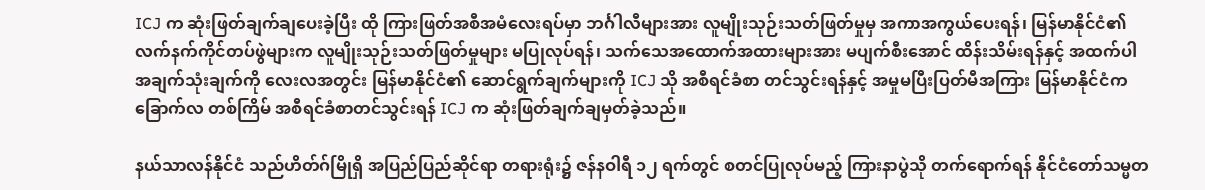ICJ က ဆုံးဖြတ်ချက်ချပေးခဲ့ပြီး ထို ကြားဖြတ်အစီအမံလေးရပ်မှာ ဘင်္ဂါလီများအား လူမျိုးသုဉ်းသတ်ဖြတ်မှုမှ အကာအကွယ်ပေးရန်၊ မြန်မာနိုင်ငံ၏ လက်နက်ကိုင်တပ်ဖွဲများက လူမျိုးသုဉ်းသတ်ဖြတ်မှုများ မပြုလုပ်ရန်၊ သက်သေအထောက်အထားများအား မပျက်စီးအောင် ထိန်းသိမ်းရန်နှင့် အထက်ပါ အချက်သုံးချက်ကို လေးလအတွင်း မြန်မာနိုင်ငံ၏ ဆောင်ရွက်ချက်များကို ICJ သို အစီရင်ခံစာ တင်သွင်းရန်နှင့် အမှုမပြီးပြတ်မီအကြား မြန်မာနိုင်ငံက ခြောက်လ တစ်ကြိမ် အစီရင်ခံစာတင်သွင်းရန် ICJ က ဆုံးဖြတ်ချက်ချမှတ်ခဲ့သည်။

နယ်သာလန်နိုင်ငံ သည်ဟိတ်ဂ်မြိုရှိ အပြည်ပြည်ဆိုင်ရာ တရားရုံး၌ ဇန်နဝါရီ ၁၂ ရက်တွင် စတင်ပြုလုပ်မည့် ကြားနာပွဲသို တက်ရောက်ရန် နိုင်ငံတော်သမ္မတ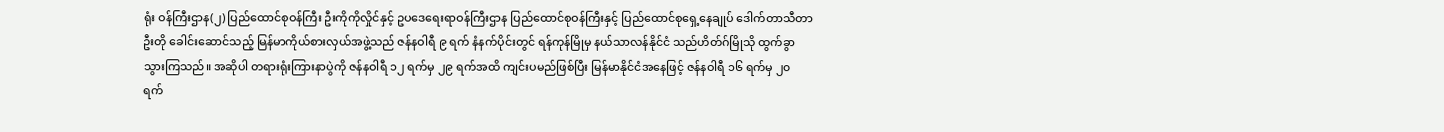ရုံး ဝန်ကြီးဌာန(၂) ပြည်ထောင်စုဝန်ကြီး ဦးကိုကိုလှိုင်နှင့် ဥပဒေရေးရာဝန်ကြီးဌာန ပြည်ထောင်စုဝန်ကြီးနှင့် ပြည်ထောင်စုရှေ့နေချုပ် ဒေါက်တာသီတာဦးတို ခေါင်းဆောင်သည့် မြန်မာကိုယ်စားလှယ်အဖွဲ့သည် ဇန်နဝါရီ ၉ ရက် နံနက်ပိုင်းတွင် ရန်ကုန်မြိုမှ နယ်သာလန်နိုင်ငံ သည်ဟိတ်ဂ်မြိုသို ထွက်ခွာသွားကြသည်။ အဆိုပါ တရားရုံးကြားနာပွဲကို ဇန်နဝါရီ ၁၂ ရက်မှ ၂၉ ရက်အထိ ကျင်းပမည်ဖြစ်ပြီး မြန်မာနိုင်ငံအနေဖြင့် ဇန်နဝါရီ ၁၆ ရက်မှ ၂၀ ရက်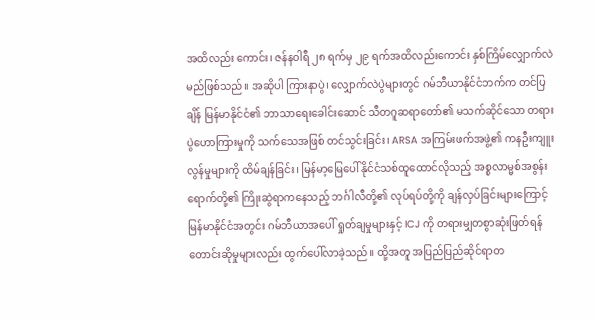အထိလည်း ကောင်း၊ ဇန်နဝါရီ ၂၈ ရက်မှ ၂၉ ရက်အထိလည်းကောင်း နှစ်ကြိမ်လျှောက်လဲမည်ဖြစ်သည်။ အဆိုပါ ကြားနာပွဲ၊ လျှောက်လဲပွဲများတွင် ဂမ်ဘီယာနိုင်ငံဘက်က တင်ပြချိန် မြန်မာနိုင်ငံ၏ ဘာသာရေးခေါင်းဆောင် သီတဂူဆရာတော်၏ မသက်ဆိုင်သော တရားပွဲဟောကြားမှုကို သက်သေအဖြစ် တင်သွင်းခြင်း၊ ARSA အကြမ်းဖက်အဖွဲ့၏ ကနဦးကျူးလွန်မှုများကို ထိမ်ချန်ခြင်း၊ မြန်မာ့မြေပေါ် နိုင်ငံသစ်ထူထောင်လိုသည့် အစ္စလာမ္မစ်အစွန်းရောက်တို့၏ ကြိုးဆွဲရာကနေသည့် ဘင်္ဂါလီတို့၏ လုပ်ရပ်တို့ကို ချန်လှပ်ခြင်းများကြောင့် မြန်မာနိုင်ငံအတွင်း ဂမ်ဘီယာအပေါ် ရှုတ်ချမှုများနှင့် ICJ ကို တရားမျှတစွာဆုံးဖြတ်ရန် တောင်းဆိုမှုများလည်း ထွက်ပေါ်လာခဲ့သည်။ ထို့အတူ အပြည်ပြည်ဆိုင်ရာတ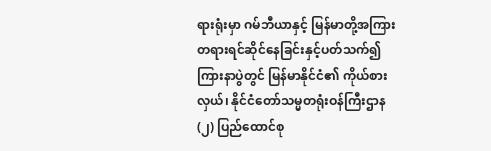ရားရုံးမှာ ဂမ်ဘီယာနှင့် မြန်မာတို့အကြား တရားရင်ဆိုင်နေခြင်းနှင့်ပတ်သက်၍ ကြားနာပွဲတွင် မြန်မာနိုင်ငံ၏ ကိုယ်စားလှယ်၊ နိုင်ငံတော်သမ္မတရုံးဝန်ကြီးဌာန (၂) ပြည်ထောင်စု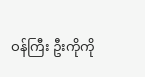ဝန်ကြီး ဦးကိုကို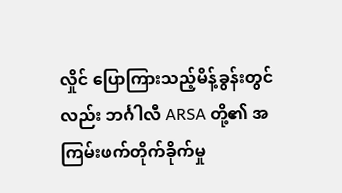လှိုင် ပြောကြားသည့်မိန့်ခွန်းတွင်လည်း ဘင်္ဂါလီ ARSA တို့၏ အကြမ်းဖက်တိုက်ခိုက်မှု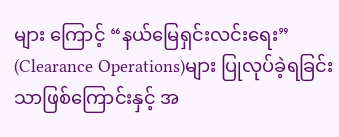များ ကြောင့် “နယ်မြေရှင်းလင်းရေး” (Clearance Operations)များ ပြုလုပ်ခဲ့ရခြင်းသာဖြစ်ကြောင်းနှင့် အ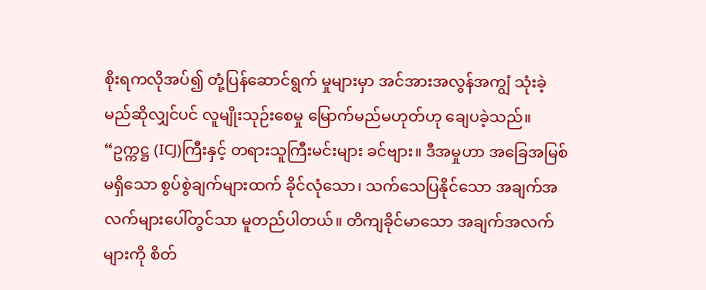စိုးရကလိုအပ်၍ တုံ့ပြန်ဆောင်ရွက် မှုများမှာ အင်အားအလွန်အကျွံ သုံးခဲ့မည်ဆိုလျှင်ပင် လူမျိုးသုဉ်းစေမှု မြောက်မည်မဟုတ်ဟု ချေပခဲ့သည်။
“ဥက္ကဋ္ဌ (ICJ)ကြီးနှင့် တရားသူကြီးမင်းများ ခင်ဗျား။ ဒီအမှုဟာ အခြေအမြစ်မရှိသော စွပ်စွဲချက်များထက် ခိုင်လုံသော၊ သက်သေပြနိုင်သော အချက်အလက်များပေါ်တွင်သာ မူတည်ပါတယ်။ တိကျခိုင်မာသော အချက်အလက်များကို စိတ်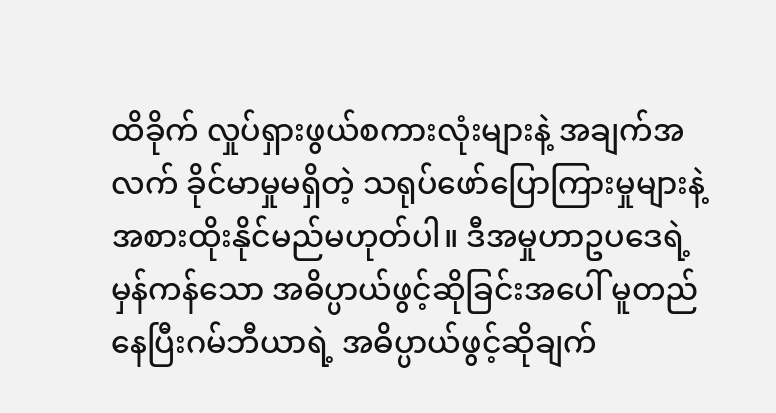ထိခိုက် လှုပ်ရှားဖွယ်စကားလုံးများနဲ့ အချက်အလက် ခိုင်မာမှုမရှိတဲ့ သရုပ်ဖော်ပြောကြားမှုများနဲ့ အစားထိုးနိုင်မည်မဟုတ်ပါ။ ဒီအမှုဟာဥပဒေရဲ့မှန်ကန်သော အဓိပ္ပာယ်ဖွင့်ဆိုခြင်းအပေါ် မူတည်နေပြီးဂမ်ဘီယာရဲ့ အဓိပ္ပာယ်ဖွင့်ဆိုချက်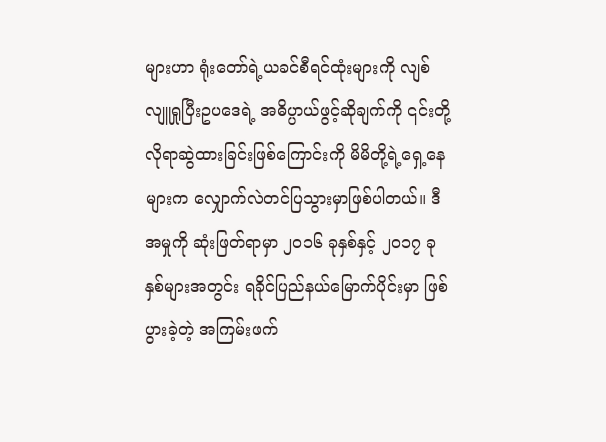များဟာ ရုံးတော်ရဲ့ယခင်စီရင်ထုံးများကို လျစ်လျူရှုပြီးဥပဒေရဲ့ အဓိပ္ပာယ်ဖွင့်ဆိုချက်ကို ၎င်းတို့ လိုရာဆွဲထားခြင်းဖြစ်ကြောင်းကို မိမိတို့ရဲ့ရှေ့နေများက လျှောက်လဲတင်ပြသွားမှာဖြစ်ပါတယ်။ ဒီအမှုကို ဆုံးဖြတ်ရာမှာ ၂၀၁၆ ခုနှစ်နှင့် ၂၀၁၇ ခုနှစ်များအတွင်း ရခိုင်ပြည်နယ်မြောက်ပိုင်းမှာ ဖြစ်ပွားခဲ့တဲ့ အကြမ်းဖက်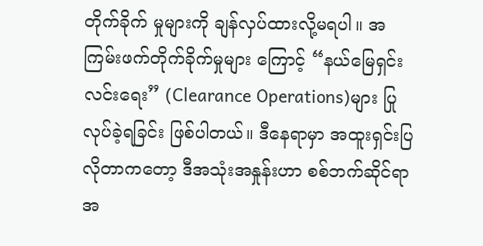တိုက်ခိုက် မှုများကို ချန်လှပ်ထားလို့မရပါ။ အကြမ်းဖက်တိုက်ခိုက်မှုများ ကြောင့် “နယ်မြေရှင်းလင်းရေး” (Clearance Operations)များ ပြုလုပ်ခဲ့ရခြင်း ဖြစ်ပါတယ်။ ဒီနေရာမှာ အထူးရှင်းပြလိုတာကတော့ ဒီအသုံးအနှုန်းဟာ စစ်ဘက်ဆိုင်ရာအ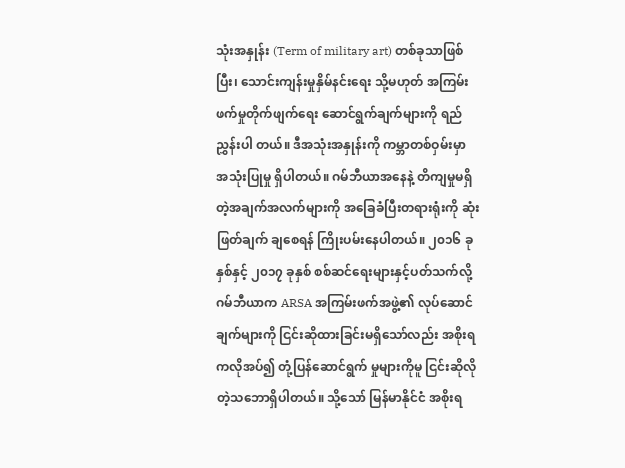သုံးအနှုန်း (Term of military art) တစ်ခုသာဖြစ်ပြီး၊ သောင်းကျန်းမှုနှိမ်နင်းရေး သို့မဟုတ် အကြမ်းဖက်မှုတိုက်ဖျက်ရေး ဆောင်ရွက်ချက်များကို ရည်ညွှန်းပါ တယ်။ ဒီအသုံးအနှုန်းကို ကမ္ဘာတစ်ဝှမ်းမှာ အသုံးပြုမှု ရှိပါတယ်။ ဂမ်ဘီယာအနေနဲ့ တိကျမှုမရှိတဲ့အချက်အလက်များကို အခြေခံပြီးတရားရုံးကို ဆုံးဖြတ်ချက် ချစေရန် ကြိုးပမ်းနေပါတယ်။ ၂၀၁၆ ခုနှစ်နှင့် ၂၀၁၇ ခုနှစ် စစ်ဆင်ရေးများနှင့်ပတ်သက်လို့ ဂမ်ဘီယာက ARSA အကြမ်းဖက်အဖွဲ့၏ လုပ်ဆောင်ချက်များကို ငြင်းဆိုထားခြင်းမရှိသော်လည်း အစိုးရကလိုအပ်၍ တုံ့ပြန်ဆောင်ရွက် မှုများကိုမူ ငြင်းဆိုလိုတဲ့သဘောရှိပါတယ်။ သို့သော် မြန်မာနိုင်ငံ အစိုးရ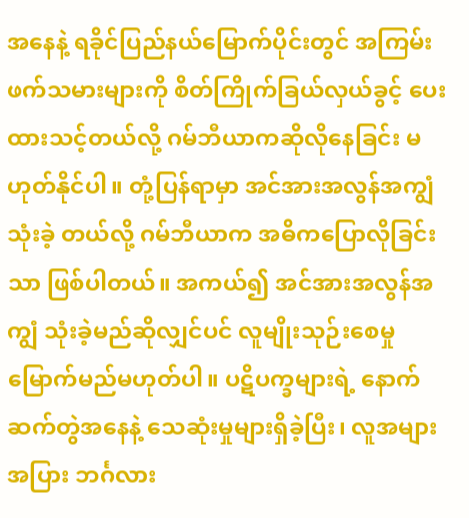အနေနဲ့ ရခိုင်ပြည်နယ်မြောက်ပိုင်းတွင် အကြမ်းဖက်သမားများကို စိတ်ကြိုက်ခြယ်လှယ်ခွင့် ပေးထားသင့်တယ်လို့ ဂမ်ဘီယာကဆိုလိုနေခြင်း မဟုတ်နိုင်ပါ။ တုံ့ပြန်ရာမှာ အင်အားအလွန်အကျွံသုံးခဲ့ တယ်လို့ ဂမ်ဘီယာက အဓိကပြောလိုခြင်းသာ ဖြစ်ပါတယ်။ အကယ်၍ အင်အားအလွန်အကျွံ သုံးခဲ့မည်ဆိုလျှင်ပင် လူမျိုးသုဉ်းစေမှု မြောက်မည်မဟုတ်ပါ။ ပဋိပက္ခများရဲ့ နောက်ဆက်တွဲအနေနဲ့ သေဆုံးမှုများရှိခဲ့ပြီး၊ လူအများအပြား ဘင်္ဂလား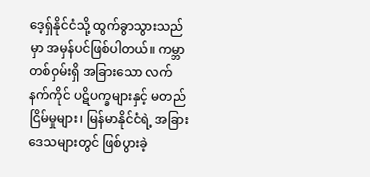ဒေ့ရှ်နိုင်ငံသို့ ထွက်ခွာသွားသည်မှာ အမှန်ပင်ဖြစ်ပါတယ်။ ကမ္ဘာတစ်ဝှမ်းရှိ အခြားသော လက်နက်ကိုင် ပဋိပက္ခများနှင့် မတည်ငြိမ်မှုများ၊ မြန်မာနိုင်ငံရဲ့ အခြားဒေသများတွင် ဖြစ်ပွားခဲ့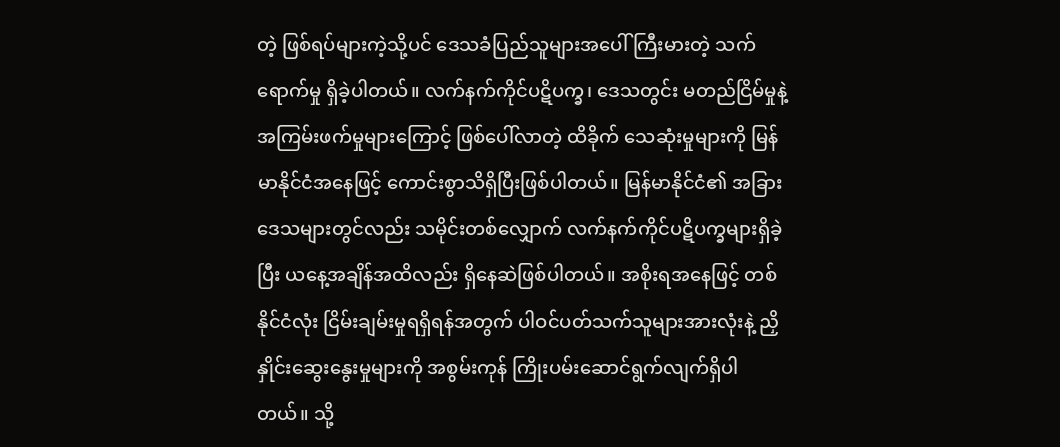တဲ့ ဖြစ်ရပ်များကဲ့သို့ပင် ဒေသခံပြည်သူများအပေါ် ကြီးမားတဲ့ သက်ရောက်မှု ရှိခဲ့ပါတယ်။ လက်နက်ကိုင်ပဋိပက္ခ၊ ဒေသတွင်း မတည်ငြိမ်မှုနဲ့ အကြမ်းဖက်မှုများကြောင့် ဖြစ်ပေါ်လာတဲ့ ထိခိုက် သေဆုံးမှုများကို မြန်မာနိုင်ငံအနေဖြင့် ကောင်းစွာသိရှိပြီးဖြစ်ပါတယ်။ မြန်မာနိုင်ငံ၏ အခြားဒေသများတွင်လည်း သမိုင်းတစ်လျှောက် လက်နက်ကိုင်ပဋိပက္ခများရှိခဲ့ပြီး ယနေ့အချိန်အထိလည်း ရှိနေဆဲဖြစ်ပါတယ်။ အစိုးရအနေဖြင့် တစ်နိုင်ငံလုံး ငြိမ်းချမ်းမှုရရှိရန်အတွက် ပါဝင်ပတ်သက်သူများအားလုံးနဲ့ ညှိနှိုင်းဆွေးနွေးမှုများကို အစွမ်းကုန် ကြိုးပမ်းဆောင်ရွက်လျက်ရှိပါတယ်။ သို့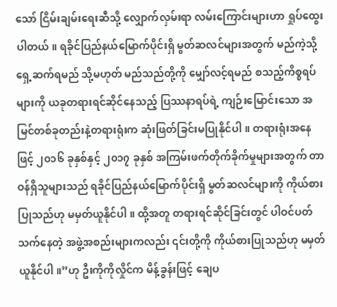သော် ငြိမ်းချမ်းရေးဆီသို့ လျှောက်လှမ်းရာ လမ်းကြောင်းများဟာ ရှုပ်ထွေးပါတယ်။ ရခိုင်ပြည်နယ်မြောက်ပိုင်းရှိ မွတ်ဆလင်များအတွက် မည်ကဲ့သို့ရှေ့ဆက်ရမည် သို့မဟုတ် မည်သည်တို့ကို မျှော်လင့်ရမည် စသည့်ကိစ္စရပ်များကို ယခုတရားရင်ဆိုင်နေသည့် ပြဿနာရပ်ရဲ့ ကျဉ်းမြောင်းသော အမြင်တစ်ခုတည်းနဲ့တရားရုံးက ဆုံးဖြတ်ခြင်းမပြုနိုင်ပါ။ တရားရုံးအနေဖြင့် ၂၀၁၆ ခုနှစ်နှင့် ၂၀၁၇ ခုနှစ် အကြမ်းဖက်တိုက်ခိုက်မှုများအတွက် တာဝန်ရှိသူများသည် ရခိုင်ပြည်နယ်မြောက်ပိုင်းရှိ မွတ်ဆလင်များကို ကိုယ်စားပြုသည်ဟု မမှတ်ယူနိုင်ပါ။ ထို့အတူ တရားရင်ဆိုင်ခြင်းတွင် ပါဝင်ပတ်သက်နေတဲ့ အဖွဲ့အစည်းများကလည်း ၎င်းတို့ကို ကိုယ်စားပြုသည်ဟု မမှတ်ယူနိုင်ပါ။”ဟု ဦးကိုကိုလှိုင်က မိန့်ခွန်းဖြင့် ချေပ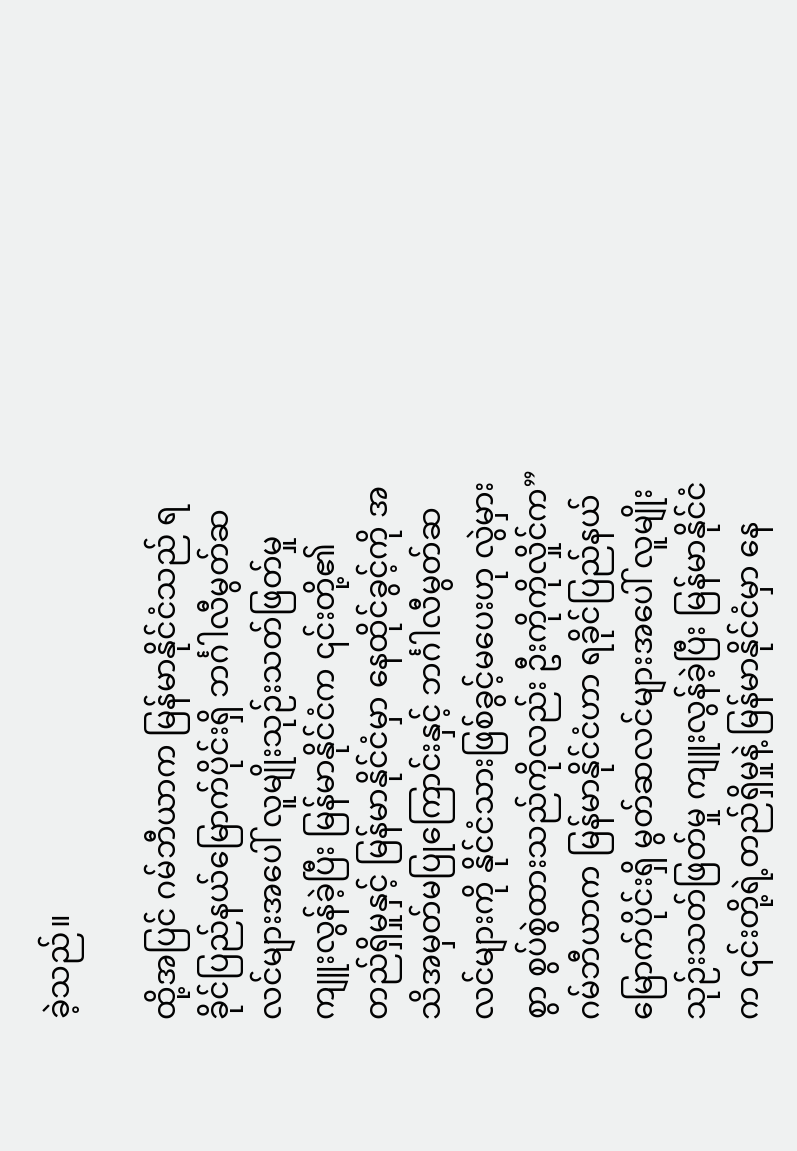ခဲ့သည်။

ထို့အပြင် ဂမ်ဘီယာက မြန်မာနိုင်ငံသည် ရခိုင်ပြည်နယ်မြောက်ပိုင်းရှိ ဘင်္ဂါလီမွတ်ဆလင်များအပေါ် လူမျိုးသုဉ်းသတ်ဖြတ်မှု ကျူးလွန်ခဲ့ပြီး မြန်မာနိုင်ငံက ၎င်းတို့၏ တည်ရှိမှုနှင့် မြန်မာနိုင်ငံမှာ နေထိုင်ခွင့်ကို အသိအမှတ်မပြုကြောင်းနှင့် ဘင်္ဂါလီမွတ်ဆလင်များကို နိုင်ငံသားဖြစ်ခွင့်မပေးဟု လွဲမှားစွာ စွပ်စွဲထားသည်ကိုလည်း ဦးကိုကိုလှိုင်က” ဂမ်ဘီယာက မြန်မာနိုင်ငံဟာ ရခိုင်ပြည်နယ်မြောက်ပိုင်းရှိ မွတ်ဆလင်များအပေါ် လူမျိုးသုဉ်းသတ်ဖြတ်မှု ကျူးလွန်ခဲ့ပြီး မြန်မာနိုင်ငံက ၎င်းတို့ရဲ့တည်ရှိမှုနဲ့ မြန်မာနိုင်ငံမှာ နေ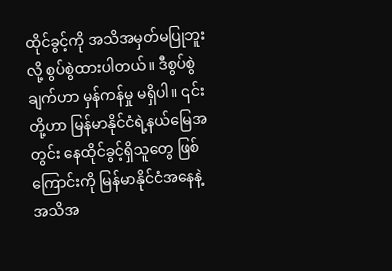ထိုင်ခွင့်ကို အသိအမှတ်မပြုဘူးလို့ စွပ်စွဲထားပါတယ်။ ဒီစွပ်စွဲချက်ဟာ မှန်ကန်မှု မရှိပါ။ ၎င်းတို့ဟာ မြန်မာနိုင်ငံရဲ့နယ်မြေအတွင်း နေထိုင်ခွင့်ရှိသူတွေ ဖြစ်ကြောင်းကို မြန်မာနိုင်ငံအနေနဲ့ အသိအ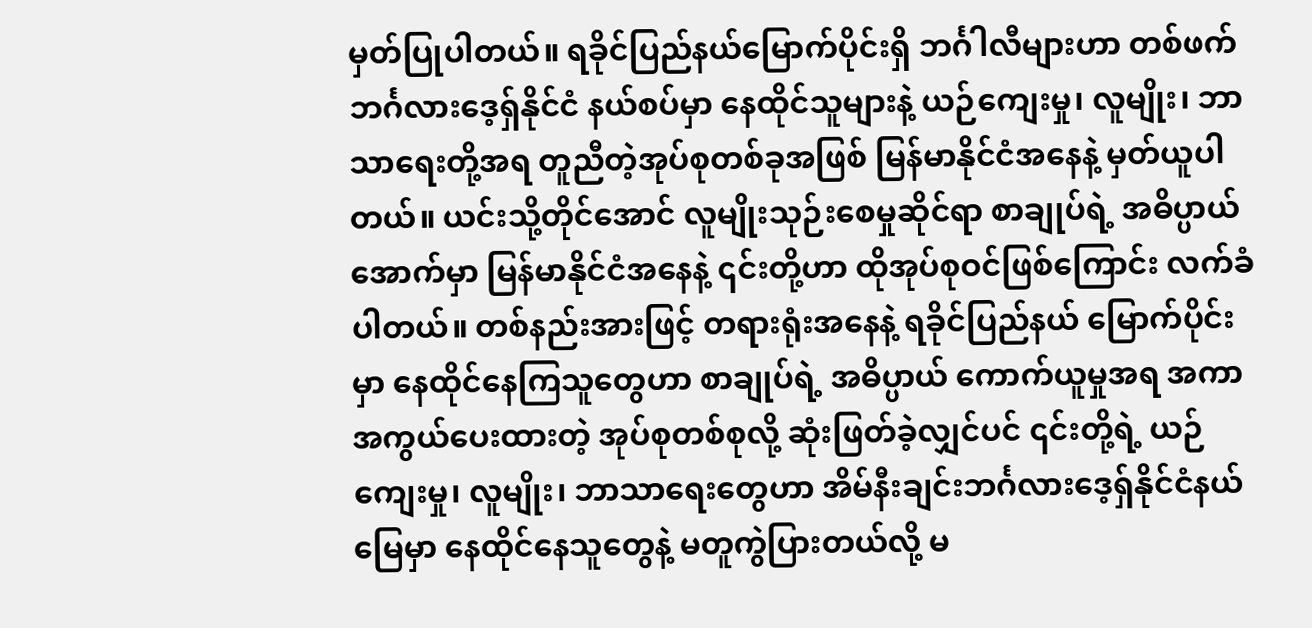မှတ်ပြုပါတယ်။ ရခိုင်ပြည်နယ်မြောက်ပိုင်းရှိ ဘင်္ဂါလီများဟာ တစ်ဖက်ဘင်္ဂလားဒေ့ရှ်နိုင်ငံ နယ်စပ်မှာ နေထိုင်သူများနဲ့ ယဉ်ကျေးမှု၊ လူမျိုး၊ ဘာသာရေးတို့အရ တူညီတဲ့အုပ်စုတစ်ခုအဖြစ် မြန်မာနိုင်ငံအနေနဲ့ မှတ်ယူပါတယ်။ ယင်းသို့တိုင်အောင် လူမျိုးသုဉ်းစေမှုဆိုင်ရာ စာချုပ်ရဲ့ အဓိပ္ပာယ် အောက်မှာ မြန်မာနိုင်ငံအနေနဲ့ ၎င်းတို့ဟာ ထိုအုပ်စုဝင်ဖြစ်ကြောင်း လက်ခံပါတယ်။ တစ်နည်းအားဖြင့် တရားရုံးအနေနဲ့ ရခိုင်ပြည်နယ် မြောက်ပိုင်းမှာ နေထိုင်နေကြသူတွေဟာ စာချုပ်ရဲ့ အဓိပ္ပာယ် ကောက်ယူမှုအရ အကာအကွယ်ပေးထားတဲ့ အုပ်စုတစ်စုလို့ ဆုံးဖြတ်ခဲ့လျှင်ပင် ၎င်းတို့ရဲ့ ယဉ်ကျေးမှု၊ လူမျိုး၊ ဘာသာရေးတွေဟာ အိမ်နီးချင်းဘင်္ဂလားဒေ့ရှ်နိုင်ငံနယ်မြေမှာ နေထိုင်နေသူတွေနဲ့ မတူကွဲပြားတယ်လို့ မ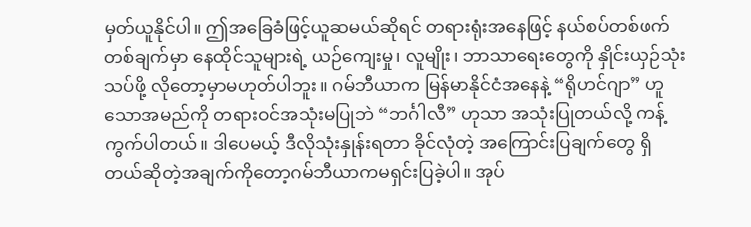မှတ်ယူနိုင်ပါ။ ဤအခြေခံဖြင့်ယူဆမယ်ဆိုရင် တရားရုံးအနေဖြင့် နယ်စပ်တစ်ဖက်တစ်ချက်မှာ နေထိုင်သူများရဲ့ ယဉ်ကျေးမှု၊ လူမျိုး၊ ဘာသာရေးတွေကို နှိုင်းယှဉ်သုံးသပ်ဖို့ လိုတော့မှာမဟုတ်ပါဘူး။ ဂမ်ဘီယာက မြန်မာနိုင်ငံအနေနဲ့ “ရိုဟင်ဂျာ” ဟူသောအမည်ကို တရားဝင်အသုံးမပြုဘဲ “ဘင်္ဂါလီ” ဟုသာ အသုံးပြုတယ်လို့ ကန့်ကွက်ပါတယ်။ ဒါပေမယ့် ဒီလိုသုံးနှုန်းရတာ ခိုင်လုံတဲ့ အကြောင်းပြချက်တွေ ရှိတယ်ဆိုတဲ့အချက်ကိုတော့ဂမ်ဘီယာကမရှင်းပြခဲ့ပါ။ အုပ်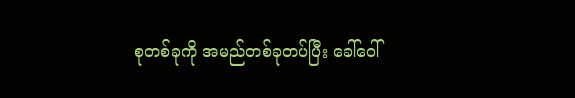စုတစ်ခုကို အမည်တစ်ခုတပ်ပြီး ခေါ်ဝေါ်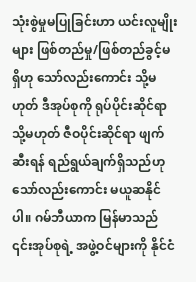သုံးစွဲမှုမပြုခြင်းဟာ ယင်းလူမျိုးများ ဖြစ်တည်မှု/ဖြစ်တည်ခွင့်မရှိဟု သော်လည်းကောင်း သို့မဟုတ် ဒီအုပ်စုကို ရုပ်ပိုင်းဆိုင်ရာ သို့မဟုတ် ဇီဝပိုင်းဆိုင်ရာ ဖျက်ဆီးရန် ရည်ရွယ်ချက်ရှိသည်ဟုသော်လည်းကောင်း မယူဆနိုင်ပါ။ ဂမ်ဘီယာက မြန်မာသည် ၎င်းအုပ်စုရဲ့ အဖွဲ့ဝင်များကို နိုင်ငံ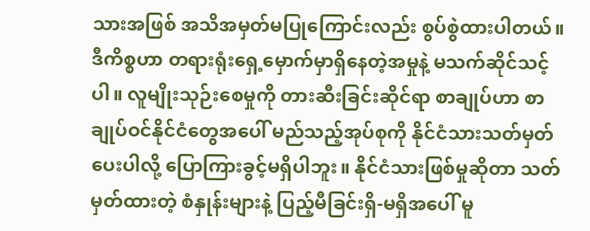သားအဖြစ် အသိအမှတ်မပြုကြောင်းလည်း စွပ်စွဲထားပါတယ်။ ဒီကိစ္စဟာ တရားရုံးရှေ့မှောက်မှာရှိနေတဲ့အမှုနဲ့ မသက်ဆိုင်သင့်ပါ။ လူမျိုးသုဉ်းစေမှုကို တားဆီးခြင်းဆိုင်ရာ စာချုပ်ဟာ စာချုပ်ဝင်နိုင်ငံတွေအပေါ် မည်သည့်အုပ်စုကို နိုင်ငံသားသတ်မှတ်ပေးပါလို့ ပြောကြားခွင့်မရှိပါဘူး။ နိုင်ငံသားဖြစ်မှုဆိုတာ သတ်မှတ်ထားတဲ့ စံနှုန်းများနဲ့ ပြည့်မီခြင်းရှိ-မရှိအပေါ် မူ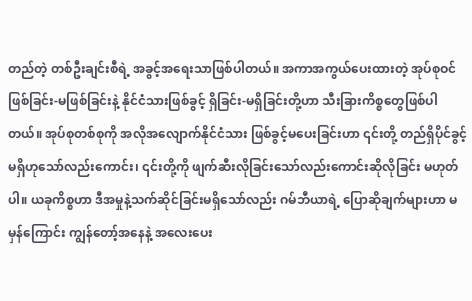တည်တဲ့ တစ်ဦးချင်းစီရဲ့ အခွင့်အရေးသာဖြစ်ပါတယ်။ အကာအကွယ်ပေးထားတဲ့ အုပ်စုဝင် ဖြစ်ခြင်း-မဖြစ်ခြင်းနဲ့ နိုင်ငံသားဖြစ်ခွင့် ရှိခြင်း-မရှိခြင်းတို့ဟာ သီးခြားကိစ္စတွေဖြစ်ပါတယ်။ အုပ်စုတစ်စုကို အလိုအလျောက်နိုင်ငံသား ဖြစ်ခွင့်မပေးခြင်းဟာ ၎င်းတို့ တည်ရှိပိုင်ခွင့်မရှိဟုသော်လည်းကောင်း၊ ၎င်းတို့ကို ဖျက်ဆီးလိုခြင်းသော်လည်းကောင်းဆိုလိုခြင်း မဟုတ်ပါ။ ယခုကိစ္စဟာ ဒီအမှုနဲ့သက်ဆိုင်ခြင်းမရှိသော်လည်း ဂမ်ဘီယာရဲ့ ပြောဆိုချက်များဟာ မမှန်ကြောင်း ကျွန်တော့်အနေနဲ့ အလေးပေး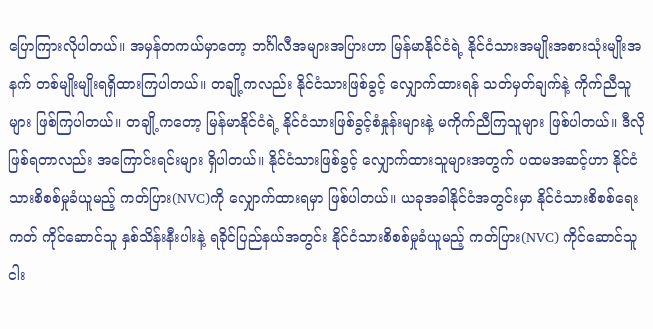ပြောကြားလိုပါတယ်။ အမှန်တကယ်မှာတော့ ဘင်္ဂါလီအများအပြားဟာ မြန်မာနိုင်ငံရဲ့ နိုင်ငံသားအမျိုးအစားသုံးမျိုးအနက် တစ်မျိုးမျိုးရရှိထားကြပါတယ်။ တချို့ကလည်း နိုင်ငံသားဖြစ်ခွင့် လျှောက်ထားရန် သတ်မှတ်ချက်နဲ့ ကိုက်ညီသူများ ဖြစ်ကြပါတယ်။ တချို့ကတော့ မြန်မာနိုင်ငံရဲ့ နိုင်ငံသားဖြစ်ခွင့်စံနှုန်းများနဲ့ မကိုက်ညီကြသူများ ဖြစ်ပါတယ်။ ဒီလိုဖြစ်ရတာလည်း အကြောင်းရင်းများ ရှိပါတယ်။ နိုင်ငံသားဖြစ်ခွင့် လျှောက်ထားသူများအတွက် ပထမအဆင့်ဟာ နိုင်ငံသားစိစစ်မှုခံယူမည့် ကတ်ပြား(NVC)ကို လျှောက်ထားရမှာ ဖြစ်ပါတယ်။ ယခုအခါနိုင်ငံအတွင်းမှာ နိုင်ငံသားစိစစ်ရေးကတ် ကိုင်ဆောင်သူ နှစ်သိန်းနီးပါးနဲ့ ရခိုင်ပြည်နယ်အတွင်း နိုင်ငံသားစိစစ်မှုခံယူမည့် ကတ်ပြား(NVC) ကိုင်ဆောင်သူ ငါး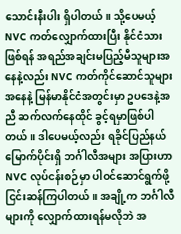သောင်းနီးပါး ရှိပါတယ်။ သို့ပေမယ့် NVC ကတ်လျှောက်ထားပြီး နိုင်ငံသားဖြစ်ရန် အရည်အချင်းမပြည့်မီသူများအနေနဲ့လည်း NVC ကတ်ကိုင်ဆောင်သူများအနေနဲ့ မြန်မာနိုင်ငံအတွင်းမှာ ဥပဒေနဲ့အညီ ဆက်လက်နေထိုင် ခွင့်ရမှာဖြစ်ပါတယ်။ ဒါပေမယ့်လည်း ရခိုင်ပြည်နယ်မြောက်ပိုင်းရှိ ဘင်္ဂါလီအများ အပြားဟာ NVC လုပ်ငန်းစဉ်မှာ ပါဝင်ဆောင်ရွက်ဖို့ ငြင်းဆန်ကြပါတယ်။ အချို့က ဘင်္ဂါလီများကို လျှောက်ထားရန်မလိုဘဲ အ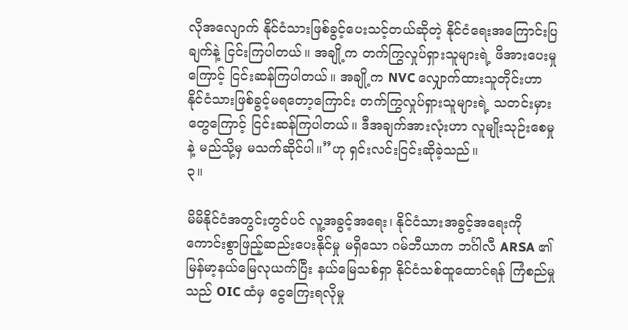လိုအလျောက် နိုင်ငံသားဖြစ်ခွင့်ပေးသင့်တယ်ဆိုတဲ့ နိုင်ငံရေးအကြောင်းပြချက်နဲ့ ငြင်းကြပါတယ်။ အချို့က တက်ကြွလှုပ်ရှားသူများရဲ့ ဖိအားပေးမှု ကြောင့် ငြင်းဆန်ကြပါတယ်။ အချို့က NVC လျှောက်ထားသူတိုင်းဟာ နိုင်ငံသားဖြစ်ခွင့်မရတော့ကြောင်း တက်ကြွလှုပ်ရှားသူများရဲ့ သတင်းမှားတွေကြောင့် ငြင်းဆန်ကြပါတယ်။ ဒီအချက်အားလုံးဟာ လူမျိုးသုဉ်းစေမှုနဲ့ မည်သို့မှ မသက်ဆိုင်ပါ။”ဟု ရှင်းလင်းငြင်းဆိုခဲ့သည်။
၃။

မိမိနိုင်ငံအတွင်းတွင်ပင် လူ့အခွင့်အရေး၊ နိုင်ငံသားအခွင့်အရေးကို ကောင်းစွာဖြည့်ဆည်းပေးနိုင်မှု မရှိသော ဂမ်ဘီယာက ဘင်္ဂါလီ ARSA ၏ မြန်မာ့နယ်မြေလုယက်ပြီး နယ်မြေသစ်ရှာ နိုင်ငံသစ်ထူထောင်ရန် ကြံစည်မှုသည် OIC ထံမှ ငွေကြေးရလိုမှု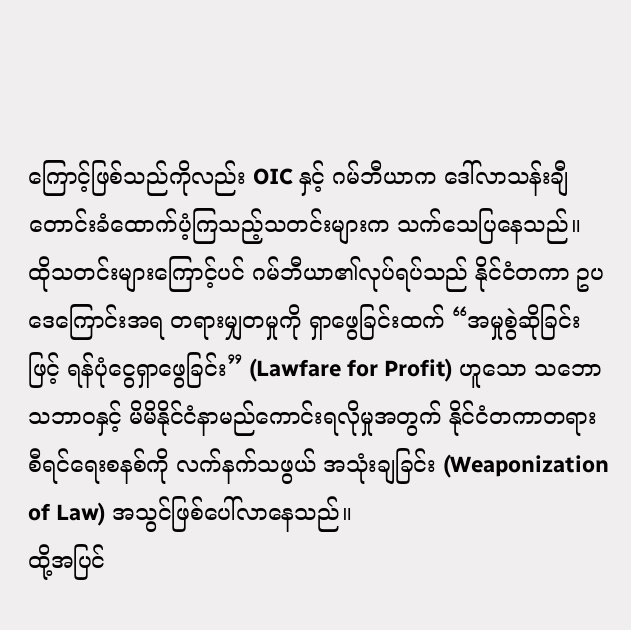ကြောင့်ဖြစ်သည်ကိုလည်း OIC နှင့် ဂမ်ဘီယာက ဒေါ်လာသန်းချီတောင်းခံထောက်ပံ့ကြသည့်သတင်းများက သက်သေပြနေသည်။ ထိုသတင်းများကြောင့်ပင် ဂမ်ဘီယာ၏လုပ်ရပ်သည် နိုင်ငံတကာ ဥပဒေကြောင်းအရ တရားမျှတမှုကို ရှာဖွေခြင်းထက် “အမှုစွဲဆိုခြင်းဖြင့် ရန်ပုံငွေရှာဖွေခြင်း” (Lawfare for Profit) ဟူသော သဘောသဘာဝနှင့် မိမိနိုင်ငံနာမည်ကောင်းရလိုမှုအတွက် နိုင်ငံတကာတရားစီရင်ရေးစနစ်ကို လက်နက်သဖွယ် အသုံးချခြင်း (Weaponization of Law) အသွင်ဖြစ်ပေါ်လာနေသည်။
ထို့အပြင်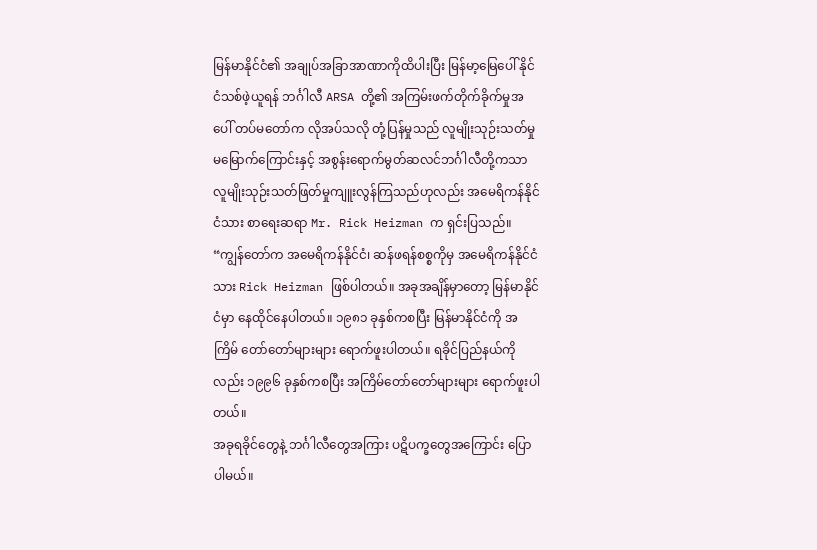မြန်မာနိုင်ငံ၏ အချုပ်အခြာအာဏာကိုထိပါးပြီး မြန်မာ့မြေပေါ် နိုင်ငံသစ်ဖဲ့ယူရန် ဘင်္ဂါလီ ARSA တို့၏ အကြမ်းဖက်တိုက်ခိုက်မှုအပေါ် တပ်မတော်က လိုအပ်သလို တုံ့ပြန်မှုသည် လူမျိုးသုဉ်းသတ်မှုမမြောက်ကြောင်းနှင့် အစွန်းရောက်မွတ်ဆလင်ဘင်္ဂါလီတို့ကသာ လူမျိုးသုဉ်းသတ်ဖြတ်မှုကျူးလွန်ကြသည်ဟုလည်း အမေရိကန်နိုင်ငံသား စာရေးဆရာ Mr. Rick Heizman က ရှင်းပြသည်။
“ကျွန်တော်က အမေရိကန်နိုင်ငံ၊ ဆန်ဖရန်စစ္စကိုမှ အမေရိကန်နိုင်ငံသား Rick Heizman ဖြစ်ပါတယ်။ အခုအချိန်မှာတော့ မြန်မာနိုင်ငံမှာ နေထိုင်နေပါတယ်။ ၁၉၈၁ ခုနှစ်ကစပြီး မြန်မာနိုင်ငံကို အကြိမ် တော်တော်များများ ရောက်ဖူးပါတယ်။ ရခိုင်ပြည်နယ်ကိုလည်း ၁၉၉၆ ခုနှစ်ကစပြီး အကြိမ်တော်တော်များများ ရောက်ဖူးပါတယ်။
အခုရခိုင်တွေနဲ့ ဘင်္ဂါလီတွေအကြား ပဋိပက္ခတွေအကြောင်း ပြောပါမယ်။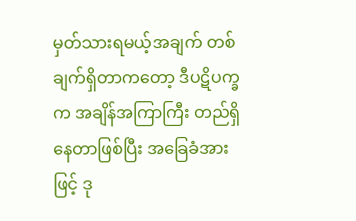မှတ်သားရမယ့်အချက် တစ်ချက်ရှိတာကတော့ ဒီပဋိပက္ခက အချိန်အကြာကြီး တည်ရှိနေတာဖြစ်ပြီး အခြေခံအားဖြင့် ဒု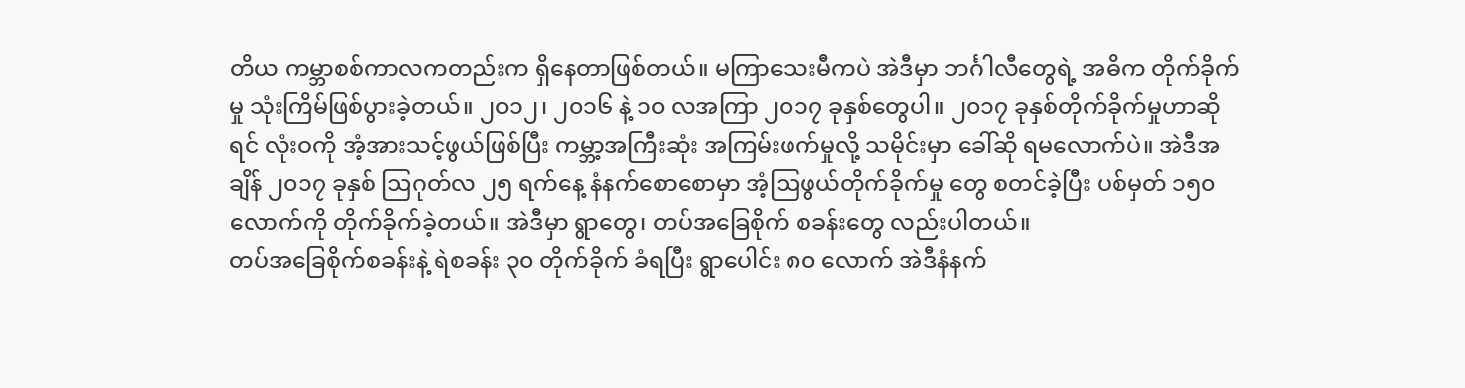တိယ ကမ္ဘာစစ်ကာလကတည်းက ရှိနေတာဖြစ်တယ်။ မကြာသေးမီကပဲ အဲဒီမှာ ဘင်္ဂါလီတွေရဲ့ အဓိက တိုက်ခိုက်မှု သုံးကြိမ်ဖြစ်ပွားခဲ့တယ်။ ၂၀၁၂၊ ၂၀၁၆ နဲ့ ၁၀ လအကြာ ၂၀၁၇ ခုနှစ်တွေပါ။ ၂၀၁၇ ခုနှစ်တိုက်ခိုက်မှုဟာဆိုရင် လုံးဝကို အံ့အားသင့်ဖွယ်ဖြစ်ပြီး ကမ္ဘာ့အကြီးဆုံး အကြမ်းဖက်မှုလို့ သမိုင်းမှာ ခေါ်ဆို ရမလောက်ပဲ။ အဲဒီအချိန် ၂၀၁၇ ခုနှစ် ဩဂုတ်လ ၂၅ ရက်နေ့ နံနက်စောစောမှာ အံ့ဩဖွယ်တိုက်ခိုက်မှု တွေ စတင်ခဲ့ပြီး ပစ်မှတ် ၁၅၀ လောက်ကို တိုက်ခိုက်ခဲ့တယ်။ အဲဒီမှာ ရွာတွေ၊ တပ်အခြေစိုက် စခန်းတွေ လည်းပါတယ်။
တပ်အခြေစိုက်စခန်းနဲ့ ရဲစခန်း ၃၀ တိုက်ခိုက် ခံရပြီး ရွာပေါင်း ၈၀ လောက် အဲဒီနံနက်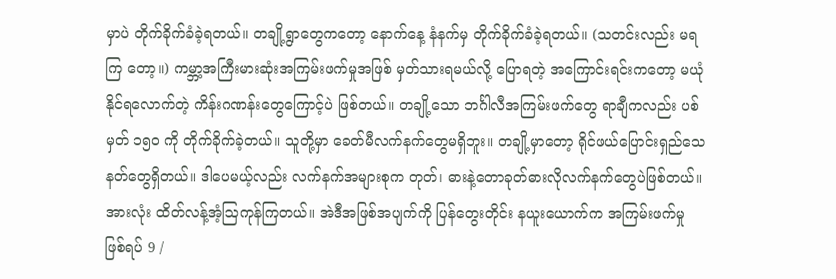မှာပဲ တိုက်ခိုက်ခံခဲ့ရတယ်။ တချို့ရွာတွေကတော့ နောက်နေ့ နံနက်မှ တိုက်ခိုက်ခံခဲ့ရတယ်။ (သတင်းလည်း မရကြ တော့။) ကမ္ဘာ့အကြီးမားဆုံးအကြမ်းဖက်မှုအဖြစ် မှတ်သားရမယ်လို့ ပြောရတဲ့ အကြောင်းရင်းကတော့ မယုံနိုင်ရလောက်တဲ့ ကိန်းဂဏန်းတွေကြောင့်ပဲ ဖြစ်တယ်။ တချို့သော ဘင်္ဂါလီအကြမ်းဖက်တွေ ရာချီကလည်း ပစ်မှတ် ၁၅၀ ကို တိုက်ခိုက်ခဲ့တယ်။ သူတို့မှာ ခေတ်မီလက်နက်တွေမရှိဘူး။ တချို့မှာတော့ ရိုင်ဖယ်ပြောင်းရှည်သေနတ်တွေရှိတယ်။ ဒါပေမယ့်လည်း လက်နက်အများစုက တုတ်၊ ဓားနဲ့တောခုတ်ဓားလိုလက်နက်တွေပဲဖြစ်တယ်။ အားလုံး ထိတ်လန့်အံ့ဩကုန်ကြတယ်။ အဲဒီအဖြစ်အပျက်ကို ပြန်တွေးတိုင်း နယူးယောက်က အကြမ်းဖက်မှု ဖြစ်ရပ် 9 /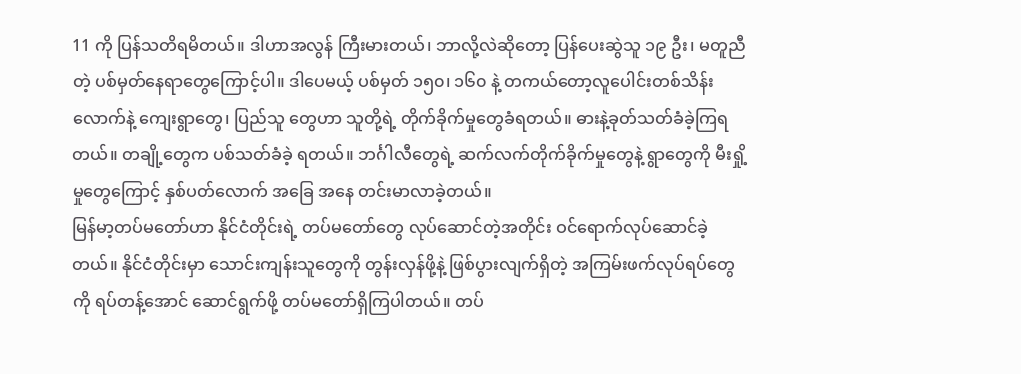11 ကို ပြန်သတိရမိတယ်။ ဒါဟာအလွန် ကြီးမားတယ်၊ ဘာလို့လဲဆိုတော့ ပြန်ပေးဆွဲသူ ၁၉ ဦး၊ မတူညီတဲ့ ပစ်မှတ်နေရာတွေကြောင့်ပါ။ ဒါပေမယ့် ပစ်မှတ် ၁၅၀၊ ၁၆၀ နဲ့ တကယ်တော့လူပေါင်းတစ်သိန်းလောက်နဲ့ ကျေးရွာတွေ၊ ပြည်သူ တွေဟာ သူတို့ရဲ့ တိုက်ခိုက်မှုတွေခံရတယ်။ ဓားနဲ့ခုတ်သတ်ခံခဲ့ကြရတယ်။ တချို့တွေက ပစ်သတ်ခံခဲ့ ရတယ်။ ဘင်္ဂါလီတွေရဲ့ ဆက်လက်တိုက်ခိုက်မှုတွေနဲ့ ရွာတွေကို မီးရှို့မှုတွေကြောင့် နှစ်ပတ်လောက် အခြေ အနေ တင်းမာလာခဲ့တယ်။
မြန်မာ့တပ်မတော်ဟာ နိုင်ငံတိုင်းရဲ့ တပ်မတော်တွေ လုပ်ဆောင်တဲ့အတိုင်း ဝင်ရောက်လုပ်ဆောင်ခဲ့တယ်။ နိုင်ငံတိုင်းမှာ သောင်းကျန်းသူတွေကို တွန်းလှန်ဖို့နဲ့ ဖြစ်ပွားလျက်ရှိတဲ့ အကြမ်းဖက်လုပ်ရပ်တွေကို ရပ်တန့်အောင် ဆောင်ရွက်ဖို့ တပ်မတော်ရှိကြပါတယ်။ တပ်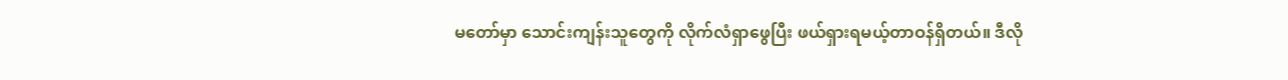မတော်မှာ သောင်းကျန်းသူတွေကို လိုက်လံရှာဖွေပြီး ဖယ်ရှားရမယ့်တာဝန်ရှိတယ်။ ဒီလို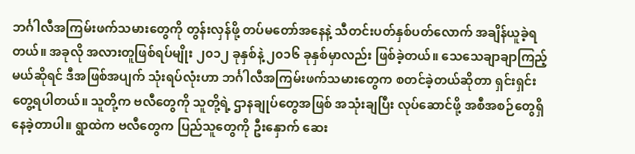ဘင်္ဂါလီအကြမ်းဖက်သမားတွေကို တွန်းလှန်ဖို့ တပ်မတော်အနေနဲ့ သီတင်းပတ်နှစ်ပတ်လောက် အချိန်ယူခဲ့ရတယ်။ အခုလို အလားတူဖြစ်ရပ်မျိုး ၂၀၁၂ ခုနှစ်နဲ့ ၂၀၁၆ ခုနှစ်မှာလည်း ဖြစ်ခဲ့တယ်။ သေသေချာချာကြည့်မယ်ဆိုရင် ဒီအဖြစ်အပျက် သုံးရပ်လုံးဟာ ဘင်္ဂါလီအကြမ်းဖက်သမားတွေက စတင်ခဲ့တယ်ဆိုတာ ရှင်းရှင်းတွေ့ရပါတယ်။ သူတို့က ဗလီတွေကို သူတို့ရဲ့ ဌာနချုပ်တွေအဖြစ် အသုံးချပြီး လုပ်ဆောင်ဖို့ အစီအစဉ်တွေရှိနေခဲ့တာပါ။ ရွာထဲက ဗလီတွေက ပြည်သူတွေကို ဦးနှောက် ဆေး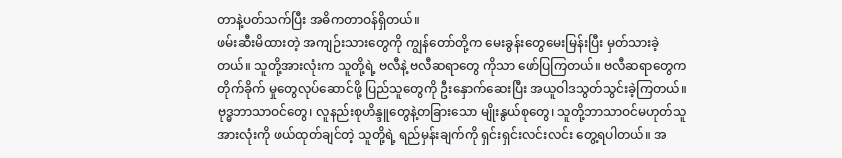တာနဲ့ပတ်သက်ပြီး အဓိကတာဝန်ရှိတယ်။
ဖမ်းဆီးမိထားတဲ့ အကျဉ်းသားတွေကို ကျွန်တော်တို့က မေးခွန်းတွေမေးမြန်းပြီး မှတ်သားခဲ့တယ်။ သူတို့အားလုံးက သူတို့ရဲ့ ဗလီနဲ့ ဗလီဆရာတွေ ကိုသာ ဖော်ပြကြတယ်။ ဗလီဆရာတွေက တိုက်ခိုက် မှုတွေလုပ်ဆောင်ဖို့ ပြည်သူတွေကို ဦးနှောက်ဆေးပြီး အယူဝါဒသွတ်သွင်းခဲ့ကြတယ်။ ဗုဒ္ဓဘာသာဝင်တွေ၊ လူနည်းစုဟိန္ဒူတွေနဲ့တခြားသော မျိုးနွယ်စုတွေ၊ သူတို့ဘာသာဝင်မဟုတ်သူအားလုံးကို ဖယ်ထုတ်ချင်တဲ့ သူတို့ရဲ့ ရည်မှန်းချက်ကို ရှင်းရှင်းလင်းလင်း တွေ့ရပါတယ်။ အ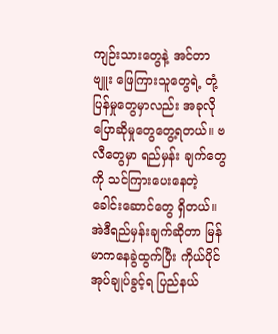ကျဉ်းသားတွေနဲ့ အင်တာဗျူး ဖြေကြားသူတွေရဲ့ တုံ့ပြန်မှုတွေမှာလည်း အခုလို ပြောဆိုမှုတွေတွေ့ရတယ်။ ဗလီတွေမှာ ရည်မှန်း ချက်တွေကို သင်ကြားပေးနေတဲ့ ခေါင်းဆောင်တွေ ရှိတယ်။ အဲဒီရည်မှန်းချက်ဆိုတာ မြန်မာကနေခွဲထွက်ပြီး ကိုယ်ပိုင်အုပ်ချုပ်ခွင့်ရ ပြည်နယ်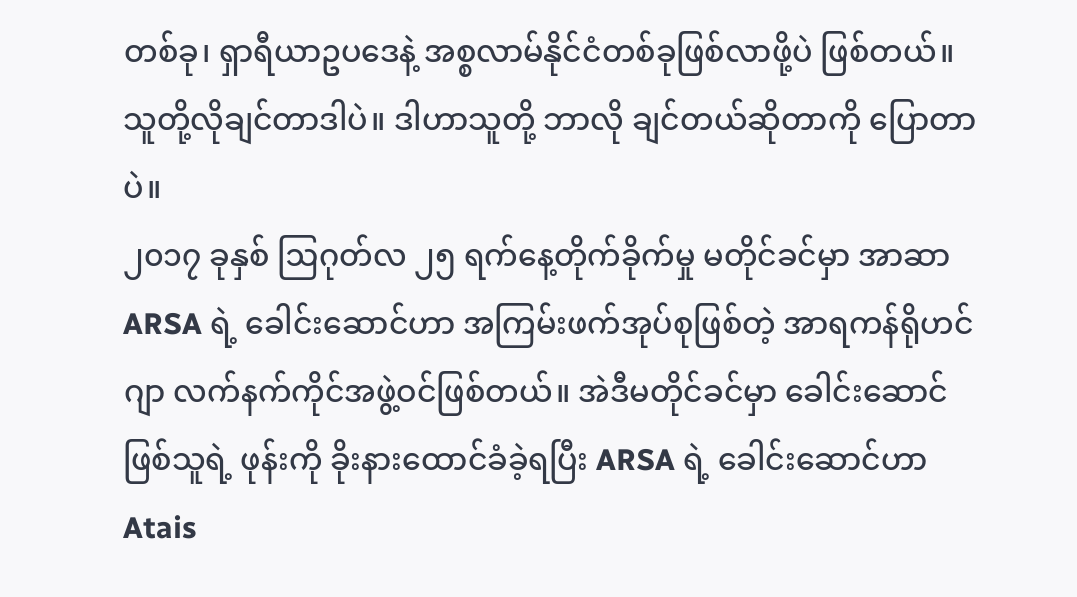တစ်ခု၊ ရှာရီယာဥပဒေနဲ့ အစ္စလာမ်နိုင်ငံတစ်ခုဖြစ်လာဖို့ပဲ ဖြစ်တယ်။ သူတို့လိုချင်တာဒါပဲ။ ဒါဟာသူတို့ ဘာလို ချင်တယ်ဆိုတာကို ပြောတာပဲ။
၂၀၁၇ ခုနှစ် ဩဂုတ်လ ၂၅ ရက်နေ့တိုက်ခိုက်မှု မတိုင်ခင်မှာ အာဆာ ARSA ရဲ့ ခေါင်းဆောင်ဟာ အကြမ်းဖက်အုပ်စုဖြစ်တဲ့ အာရကန်ရိုဟင်ဂျာ လက်နက်ကိုင်အဖွဲ့ဝင်ဖြစ်တယ်။ အဲဒီမတိုင်ခင်မှာ ခေါင်းဆောင်ဖြစ်သူရဲ့ ဖုန်းကို ခိုးနားထောင်ခံခဲ့ရပြီး ARSA ရဲ့ ခေါင်းဆောင်ဟာ Atais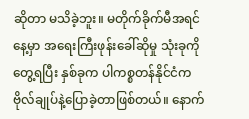ဆိုတာ မသိခဲ့ဘူး။ မတိုက်ခိုက်မီအရင်နေ့မှာ အရေးကြီးဖုန်းခေါ်ဆိုမှု သုံးခုကိုတွေ့ရပြီး နှစ်ခုက ပါကစ္စတန်နိုင်ငံက ဗိုလ်ချုပ်နဲ့ပြောခဲ့တာဖြစ်တယ်။ နောက်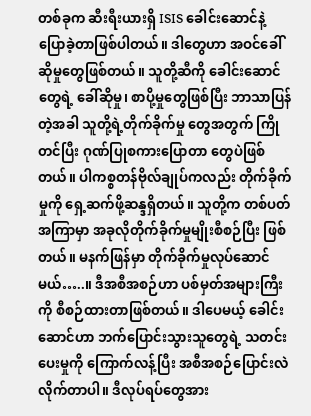တစ်ခုက ဆီးရီးယားရှိ ISIS ခေါင်းဆောင်နဲ့ ပြောခဲ့တာဖြစ်ပါတယ်။ ဒါတွေဟာ အဝင်ခေါ်ဆိုမှုတွေဖြစ်တယ်။ သူတို့ဆီကို ခေါင်းဆောင်တွေရဲ့ ခေါ်ဆိုမှု၊ စာပို့မှုတွေဖြစ်ပြီး ဘာသာပြန်တဲ့အခါ သူတို့ရဲ့တိုက်ခိုက်မှု တွေအတွက် ကြိုတင်ပြီး ဂုဏ်ပြုစကားပြောတာ တွေပဲဖြစ်တယ်။ ပါကစ္စတန်ဗိုလ်ချုပ်ကလည်း တိုက်ခိုက်မှုကို ရှေ့ဆက်ဖို့ဆန္ဒရှိတယ်။ သူတို့က တစ်ပတ်အကြာမှာ အခုလိုတိုက်ခိုက်မှုမျိုးစီစဉ်ပြီး ဖြစ်တယ်။ မနက်ဖြန်မှာ တိုက်ခိုက်မှုလုပ်ဆောင်မယ်…..။ ဒီအစီအစဉ်ဟာ ပစ်မှတ်အများကြီးကို စီစဉ်ထားတာဖြစ်တယ်။ ဒါပေမယ့် ခေါင်းဆောင်ဟာ ဘက်ပြောင်းသွားသူတွေရဲ့ သတင်းပေးမှုကို ကြောက်လန့်ပြီး အစီအစဉ်ပြောင်းလဲလိုက်တာပါ။ ဒီလုပ်ရပ်တွေအား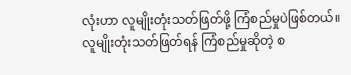လုံးဟာ လူမျိုးတုံးသတ်ဖြတ်ဖို့ ကြံစည်မှုပဲဖြစ်တယ်။
လူမျိုးတုံးသတ်ဖြတ်ရန် ကြံစည်မှုဆိုတဲ့ စ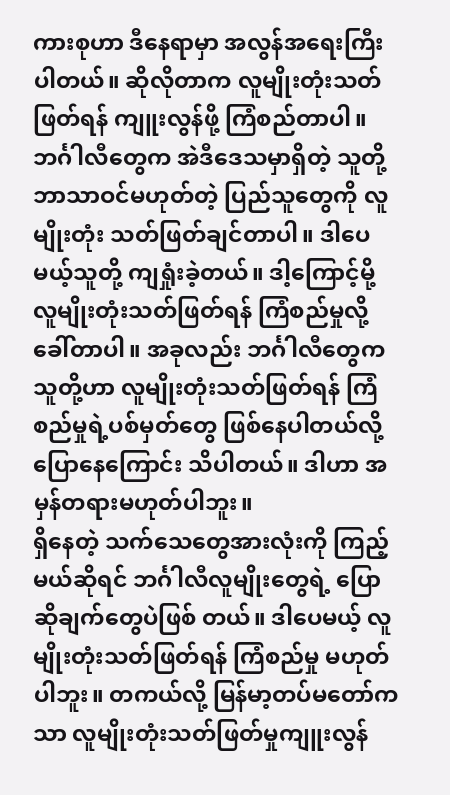ကားစုဟာ ဒီနေရာမှာ အလွန်အရေးကြီးပါတယ်။ ဆိုလိုတာက လူမျိုးတုံးသတ်ဖြတ်ရန် ကျူးလွန်ဖို့ ကြံစည်တာပါ။ ဘင်္ဂါလီတွေက အဲဒီဒေသမှာရှိတဲ့ သူတို့ ဘာသာဝင်မဟုတ်တဲ့ ပြည်သူတွေကို လူမျိုးတုံး သတ်ဖြတ်ချင်တာပါ။ ဒါပေမယ့်သူတို့ ကျရှုံးခဲ့တယ်။ ဒါ့ကြောင့်မို့ လူမျိုးတုံးသတ်ဖြတ်ရန် ကြံစည်မှုလို့ခေါ်တာပါ။ အခုလည်း ဘင်္ဂါလီတွေက သူတို့ဟာ လူမျိုးတုံးသတ်ဖြတ်ရန် ကြံစည်မှုရဲ့ပစ်မှတ်တွေ ဖြစ်နေပါတယ်လို့ ပြောနေကြောင်း သိပါတယ်။ ဒါဟာ အမှန်တရားမဟုတ်ပါဘူး။
ရှိနေတဲ့ သက်သေတွေအားလုံးကို ကြည့်မယ်ဆိုရင် ဘင်္ဂါလီလူမျိုးတွေရဲ့ ပြောဆိုချက်တွေပဲဖြစ် တယ်။ ဒါပေမယ့် လူမျိုးတုံးသတ်ဖြတ်ရန် ကြံစည်မှု မဟုတ်ပါဘူး။ တကယ်လို့ မြန်မာ့တပ်မတော်ကသာ လူမျိုးတုံးသတ်ဖြတ်မှုကျူးလွန်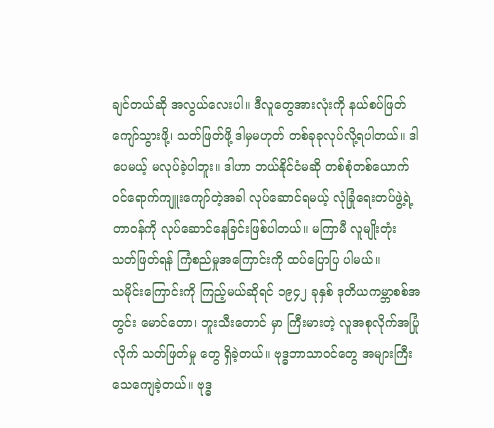ချင်တယ်ဆို အလွယ်လေးပါ။ ဒီလူတွေအားလုံးကို နယ်စပ်ဖြတ်ကျော်သွားဖို့၊ သတ်ဖြတ်ဖို့ ဒါမှမဟုတ် တစ်ခုခုလုပ်လို့ရပါတယ်။ ဒါပေမယ့် မလုပ်ခဲ့ပါဘူး။ ဒါဟာ ဘယ်နိုင်ငံမဆို တစ်စုံတစ်ယောက် ဝင်ရောက်ကျူးကျော်တဲ့အခါ လုပ်ဆောင်ရမယ့် လုံခြုံရေးတပ်ဖွဲ့ရဲ့ တာဝန်ကို လုပ်ဆောင်နေခြင်းဖြစ်ပါတယ်။ မကြာမီ လူမျိုးတုံး သတ်ဖြတ်ရန် ကြံစည်မှုအကြောင်းကို ထပ်ပြောပြ ပါမယ်။
သမိုင်းကြောင်းကို ကြည့်မယ်ဆိုရင် ၁၉၄၂ ခုနှစ် ဒုတိယကမ္ဘာစစ်အတွင်း မောင်တော၊ ဘူးသီးတောင် မှာ ကြီးမားတဲ့ လူအစုလိုက်အပြုံလိုက် သတ်ဖြတ်မှု တွေ ရှိခဲ့တယ်။ ဗုဒ္ဓဘာသာဝင်တွေ အများကြီး သေကျေခဲ့တယ်။ ဗုဒ္ဓ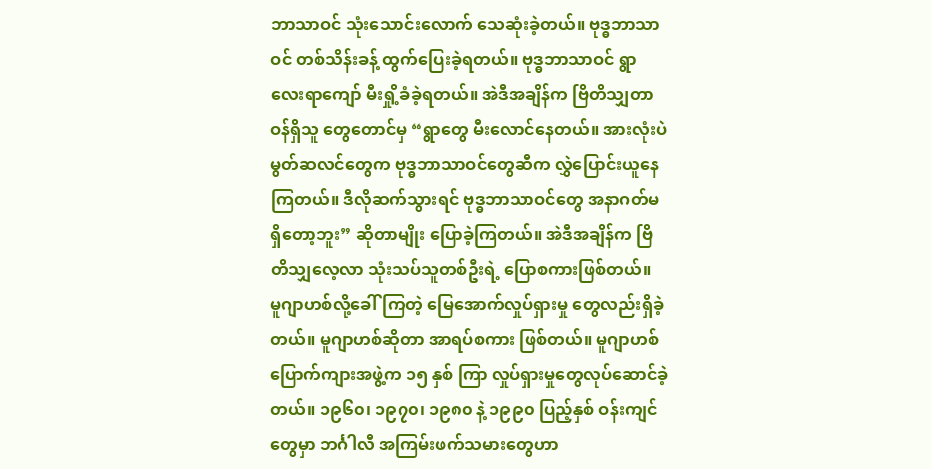ဘာသာဝင် သုံးသောင်းလောက် သေဆုံးခဲ့တယ်။ ဗုဒ္ဓဘာသာဝင် တစ်သိန်းခန့် ထွက်ပြေးခဲ့ရတယ်။ ဗုဒ္ဓဘာသာဝင် ရွာလေးရာကျော် မီးရှို့ခံခဲ့ရတယ်။ အဲဒီအချိန်က ဗြိတိသျှတာဝန်ရှိသူ တွေတောင်မှ “ရွာတွေ မီးလောင်နေတယ်။ အားလုံးပဲ မွတ်ဆလင်တွေက ဗုဒ္ဓဘာသာဝင်တွေဆီက လွှဲပြောင်းယူနေကြတယ်။ ဒီလိုဆက်သွားရင် ဗုဒ္ဓဘာသာဝင်တွေ အနာဂတ်မရှိတော့ဘူး” ဆိုတာမျိုး ပြောခဲ့ကြတယ်။ အဲဒီအချိန်က ဗြိတိသျှလေ့လာ သုံးသပ်သူတစ်ဦးရဲ့ ပြောစကားဖြစ်တယ်။
မူဂျာဟစ်လို့ခေါ်ကြတဲ့ မြေအောက်လှုပ်ရှားမှု တွေလည်းရှိခဲ့တယ်။ မူဂျာဟစ်ဆိုတာ အာရပ်စကား ဖြစ်တယ်။ မူဂျာဟစ် ပြောက်ကျားအဖွဲ့က ၁၅ နှစ် ကြာ လှုပ်ရှားမှုတွေလုပ်ဆောင်ခဲ့တယ်။ ၁၉၆၀၊ ၁၉၇၀၊ ၁၉၈၀ နဲ့ ၁၉၉၀ ပြည့်နှစ် ဝန်းကျင်တွေမှာ ဘင်္ဂါလီ အကြမ်းဖက်သမားတွေဟာ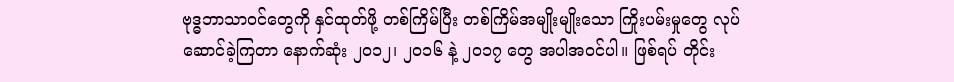ဗုဒ္ဓဘာသာဝင်တွေကို နှင်ထုတ်ဖို့ တစ်ကြိမ်ပြီး တစ်ကြိမ်အမျိုးမျိုးသော ကြိုးပမ်းမှုတွေ လုပ်ဆောင်ခဲ့ကြတာ နောက်ဆုံး ၂၀၁၂၊ ၂၀၁၆ နဲ့ ၂၀၁၇ တွေ အပါအဝင်ပါ။ ဖြစ်ရပ် တိုင်း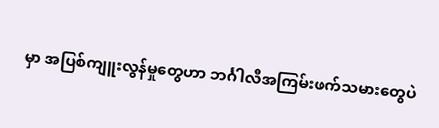မှာ အပြစ်ကျူးလွန်မှုတွေဟာ ဘင်္ဂါလီအကြမ်းဖက်သမားတွေပဲ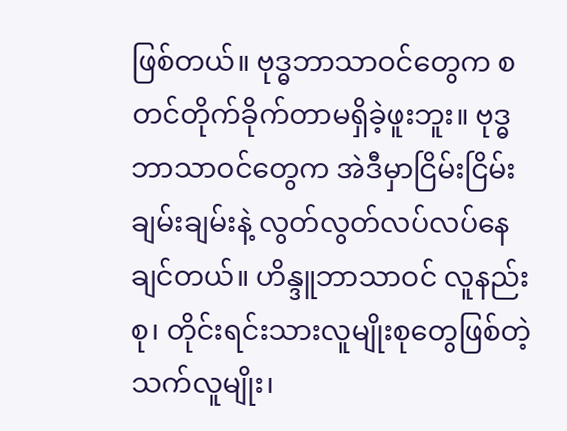ဖြစ်တယ်။ ဗုဒ္ဓဘာသာဝင်တွေက စတင်တိုက်ခိုက်တာမရှိခဲ့ဖူးဘူး။ ဗုဒ္ဓဘာသာဝင်တွေက အဲဒီမှာငြိမ်းငြိမ်းချမ်းချမ်းနဲ့ လွတ်လွတ်လပ်လပ်နေချင်တယ်။ ဟိန္ဒူဘာသာဝင် လူနည်းစု၊ တိုင်းရင်းသားလူမျိုးစုတွေဖြစ်တဲ့ သက်လူမျိုး၊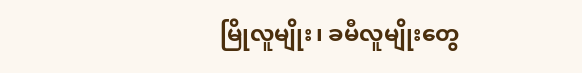မြိုလူမျိုး၊ ခမီလူမျိုးတွေ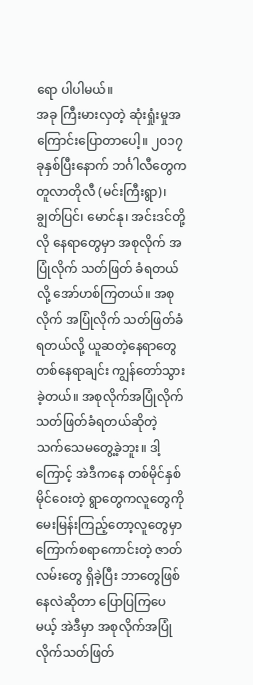ရော ပါပါမယ်။
အခု ကြီးမားလှတဲ့ ဆုံးရှုံးမှုအကြောင်းပြောတာပေါ့။ ၂၀၁၇ ခုနှစ်ပြီးနောက် ဘင်္ဂါလီတွေက တူလာတိုလီ (မင်းကြီးရွာ)၊ ချွတ်ပြင်၊ မောင်နု၊ အင်းဒင်တို့လို နေရာတွေမှာ အစုလိုက် အပြုံလိုက် သတ်ဖြတ် ခံရတယ်လို့ အော်ဟစ်ကြတယ်။ အစုလိုက် အပြုံလိုက် သတ်ဖြတ်ခံရတယ်လို့ ယူဆတဲ့နေရာတွေ တစ်နေရာချင်း ကျွန်တော်သွားခဲ့တယ်။ အစုလိုက်အပြုံလိုက် သတ်ဖြတ်ခံရတယ်ဆိုတဲ့ သက်သေမတွေ့ခဲ့ဘူး။ ဒါ့ကြောင့် အဲဒီကနေ တစ်မိုင်နှစ်မိုင်ဝေးတဲ့ ရွာတွေကလူတွေကို မေးမြန်းကြည့်တော့လူတွေမှာ ကြောက်စရာကောင်းတဲ့ ဇာတ်လမ်းတွေ ရှိခဲ့ပြီး ဘာတွေဖြစ်နေလဲဆိုတာ ပြောပြကြပေမယ့် အဲဒီမှာ အစုလိုက်အပြုံလိုက်သတ်ဖြတ်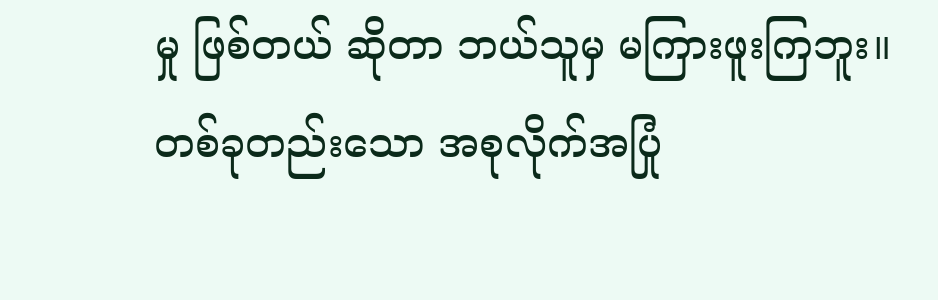မှု ဖြစ်တယ် ဆိုတာ ဘယ်သူမှ မကြားဖူးကြဘူး။
တစ်ခုတည်းသော အစုလိုက်အပြုံ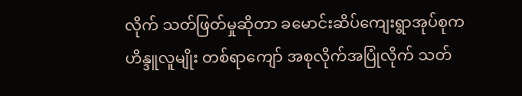လိုက် သတ်ဖြတ်မှုဆိုတာ ခမောင်းဆိပ်ကျေးရွာအုပ်စုက ဟိန္ဒူလူမျိုး တစ်ရာကျော် အစုလိုက်အပြုံလိုက် သတ်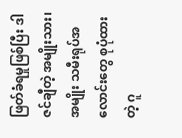ဖြတ်ခံရမှုဖြစ်ပြီး ဒါဇင်ချီတဲ့ အမျိုးသား၊ အမျိုး သမီးရုပ်အလောင်းတွေ စုပုံထားတဲ့ ဂူ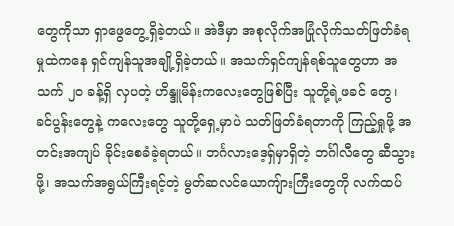တွေကိုသာ ရှာဖွေတွေ့ရှိခဲ့တယ်။ အဲဒီမှာ အစုလိုက်အပြုံလိုက်သတ်ဖြတ်ခံရမှုထဲကနေ ရှင်ကျန်သူအချို့ရှိခဲ့တယ်။ အသက်ရှင်ကျန်ရစ်သူတွေဟာ အသက် ၂၀ ခန့်ရှိ လှပတဲ့ ဟိန္ဒူမိန်းကလေးတွေဖြစ်ပြီး သူတို့ရဲ့ဖခင် တွေ၊ ခင်ပွန်းတွေနဲ့ ကလေးတွေ သူတို့ရှေ့မှာပဲ သတ်ဖြတ်ခံရတာကို ကြည့်ရှုဖို့ အတင်းအကျပ် ခိုင်းစေခံခဲ့ရတယ်။ ဘင်္ဂလားဒေ့ရှ်မှာရှိတဲ့ ဘင်္ဂါလီတွေ ဆီသွားဖို့၊ အသက်အရွယ်ကြီးရင့်တဲ့ မွတ်ဆလင်ယောကျ်ားကြီးတွေကို လက်ထပ်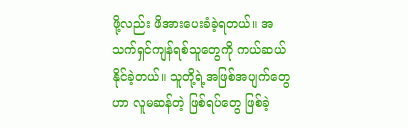ဖို့လည်း ဖိအားပေးခံခဲ့ရတယ်။ အသက်ရှင်ကျန်ရစ်သူတွေကို ကယ်ဆယ် နိုင်ခဲ့တယ်။ သူတို့ရဲ့အဖြစ်အပျက်တွေဟာ လူမဆန်တဲ့ ဖြစ်ရပ်တွေ ဖြစ်ခဲ့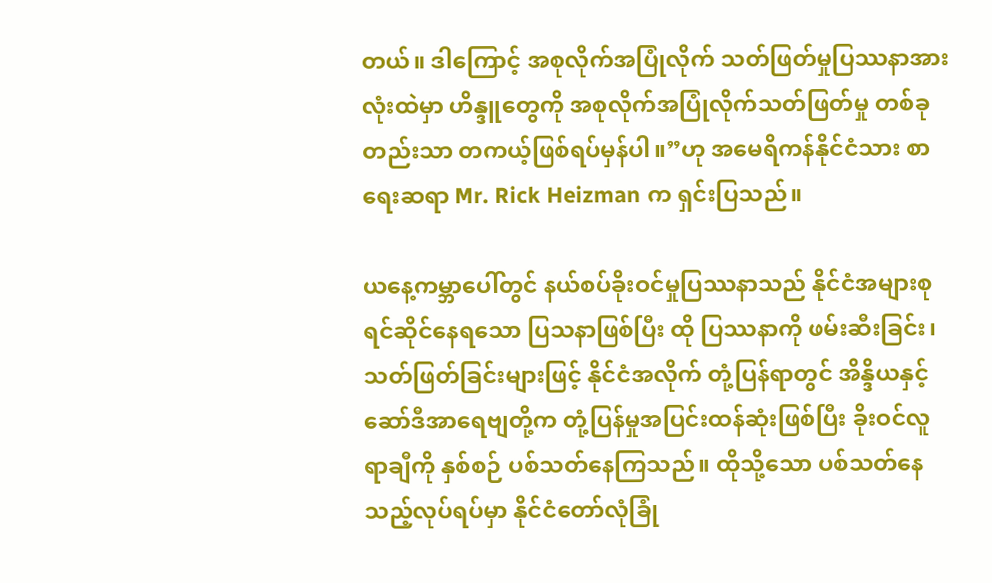တယ်။ ဒါကြောင့် အစုလိုက်အပြုံလိုက် သတ်ဖြတ်မှုပြဿနာအားလုံးထဲမှာ ဟိန္ဒူတွေကို အစုလိုက်အပြုံလိုက်သတ်ဖြတ်မှု တစ်ခုတည်းသာ တကယ့်ဖြစ်ရပ်မှန်ပါ။”ဟု အမေရိကန်နိုင်ငံသား စာရေးဆရာ Mr. Rick Heizman က ရှင်းပြသည်။

ယနေ့ကမ္ဘာပေါ်တွင် နယ်စပ်ခိုးဝင်မှုပြဿနာသည် နိုင်ငံအများစု ရင်ဆိုင်နေရသော ပြသနာဖြစ်ပြီး ထို ပြဿနာကို ဖမ်းဆီးခြင်း၊ သတ်ဖြတ်ခြင်းများဖြင့် နိုင်ငံအလိုက် တုံ့ပြန်ရာတွင် အိန္ဒိယနှင့် ဆော်ဒီအာရေဗျတို့က တုံ့ပြန်မှုအပြင်းထန်ဆုံးဖြစ်ပြီး ခိုးဝင်လူ ရာချီကို နှစ်စဉ် ပစ်သတ်နေကြသည်။ ထိုသို့သော ပစ်သတ်နေသည့်လုပ်ရပ်မှာ နိုင်ငံတော်လုံခြုံ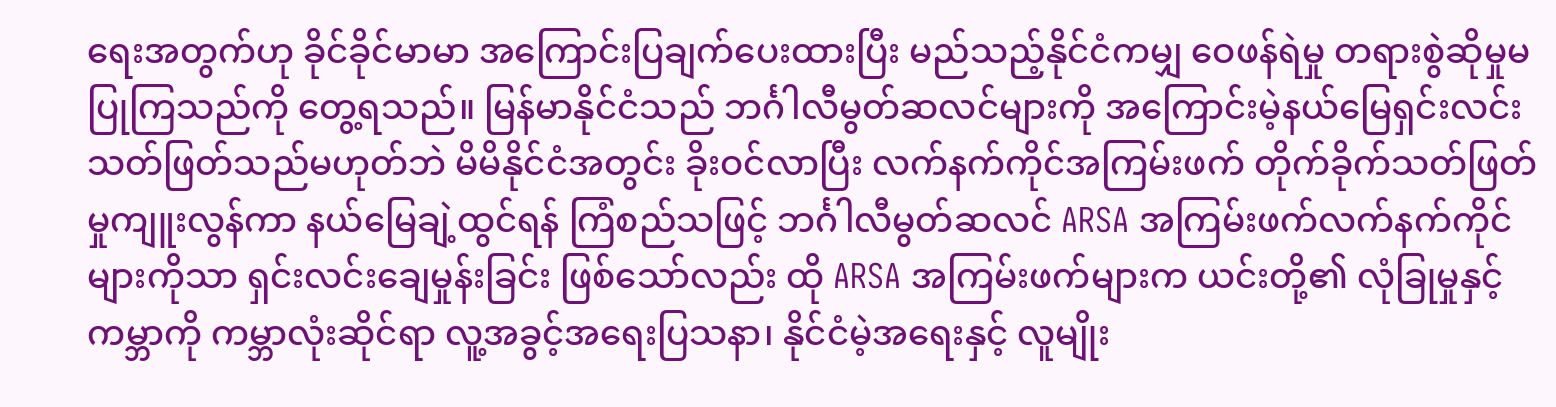ရေးအတွက်ဟု ခိုင်ခိုင်မာမာ အကြောင်းပြချက်ပေးထားပြီး မည်သည့်နိုင်ငံကမျှ ဝေဖန်ရဲမှု တရားစွဲဆိုမှုမပြုကြသည်ကို တွေ့ရသည်။ မြန်မာနိုင်ငံသည် ဘင်္ဂါလီမွတ်ဆလင်များကို အကြောင်းမဲ့နယ်မြေရှင်းလင်းသတ်ဖြတ်သည်မဟုတ်ဘဲ မိမိနိုင်ငံအတွင်း ခိုးဝင်လာပြီး လက်နက်ကိုင်အကြမ်းဖက် တိုက်ခိုက်သတ်ဖြတ်မှုကျူးလွန်ကာ နယ်မြေချဲ့ထွင်ရန် ကြံစည်သဖြင့် ဘင်္ဂါလီမွတ်ဆလင် ARSA အကြမ်းဖက်လက်နက်ကိုင်များကိုသာ ရှင်းလင်းချေမှုန်းခြင်း ဖြစ်သော်လည်း ထို ARSA အကြမ်းဖက်များက ယင်းတို့၏ လုံခြုမှုနှင့် ကမ္ဘာကို ကမ္ဘာလုံးဆိုင်ရာ လူ့အခွင့်အရေးပြသနာ၊ နိုင်ငံမဲ့အရေးနှင့် လူမျိုး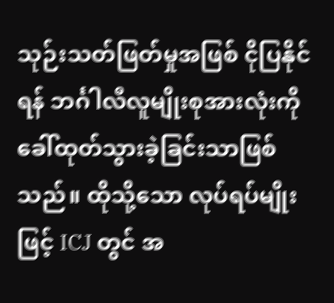သုဉ်းသတ်ဖြတ်မှုအဖြစ် ငိုပြနိုင်ရန် ဘင်္ဂါလီလူမျိုးစုအားလုံးကို ခေါ်ထုတ်သွားခဲ့ခြင်းသာဖြစ်သည်။ ထိုသို့သော လုပ်ရပ်မျိုးဖြင့် ICJ တွင် အ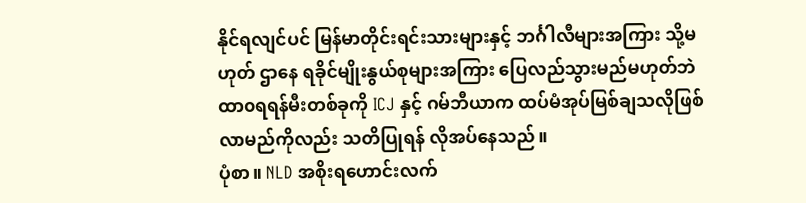နိုင်ရလျင်ပင် မြန်မာတိုင်းရင်းသားများနှင့် ဘင်္ဂါလီများအကြား သို့မဟုတ် ဌာနေ ရခိုင်မျိုးနွယ်စုများအကြား ပြေလည်သွားမည်မဟုတ်ဘဲ ထာ၀ရရန်မီးတစ်ခုကို ICJ နှင့် ဂမ်ဘီယာက ထပ်မံအုပ်မြစ်ချသလိုဖြစ်လာမည်ကိုလည်း သတိပြုရန် လိုအပ်နေသည်။
ပုံစာ။ NLD အစိုးရဟောင်းလက်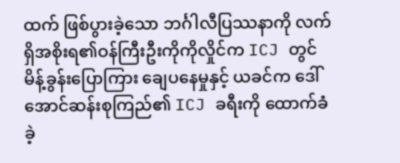ထက် ဖြစ်ပွားခဲ့သော ဘင်္ဂါလီပြဿနာကို လက်ရှိအစိုးရ၏ဝန်ကြီးဦးကိုကိုလှိုင်က ICJ တွင် မိန့်ခွန်းပြောကြား ချေပနေမှုနှင့် ယခင်က ဒေါ်အောင်ဆန်းစုကြည်၏ ICJ ခရီးကို ထောက်ခံခဲ့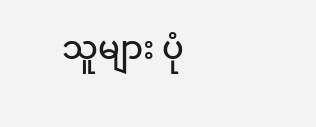သူများ ပုံ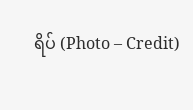ရိပ် (Photo – Credit)